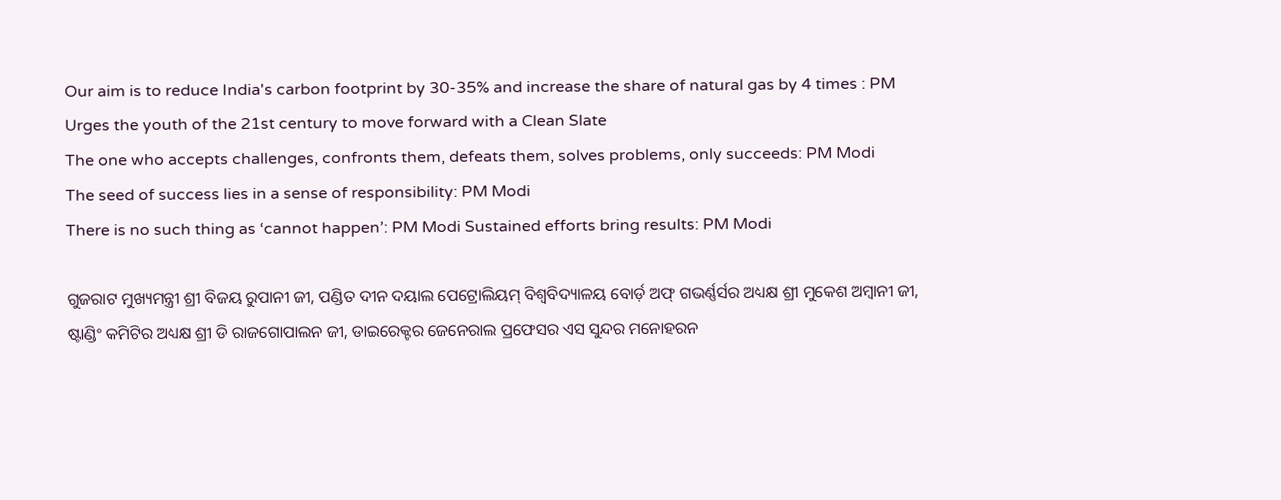Our aim is to reduce India's carbon footprint by 30-35% and increase the share of natural gas by 4 times : PM
Urges the youth of the 21st century to move forward with a Clean Slate
The one who accepts challenges, confronts them, defeats them, solves problems, only succeeds: PM Modi
The seed of success lies in a sense of responsibility: PM Modi
There is no such thing as ‘cannot happen’: PM Modi Sustained efforts bring results: PM Modi

ଗୁଜରାଟ ମୁଖ୍ୟମନ୍ତ୍ରୀ ଶ୍ରୀ ବିଜୟ ରୁପାନୀ ଜୀ, ପଣ୍ଡିତ ଦୀନ ଦୟାଲ ପେଟ୍ରୋଲିୟମ୍‌ ବିଶ୍ୱବିଦ୍ୟାଳୟ ବୋର୍ଡ଼ ଅଫ୍‌ ଗଭର୍ଣ୍ଣର୍ସର ଅଧ୍ୟକ୍ଷ ଶ୍ରୀ ମୁକେଶ ଅମ୍ବାନୀ ଜୀ, ଷ୍ଟାଣ୍ଡିଂ କମିଟିର ଅଧ୍ୟକ୍ଷ ଶ୍ରୀ ଡି ରାଜଗୋପାଲନ ଜୀ, ଡାଇରେକ୍ଟର ଜେନେରାଲ ପ୍ରଫେସର ଏସ ସୁନ୍ଦର ମନୋହରନ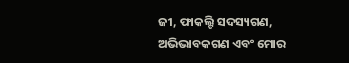ଜୀ, ଫାକଲ୍ଟି ସଦସ୍ୟଗଣ, ଅଭିଭାବକଗଣ ଏବଂ ମୋର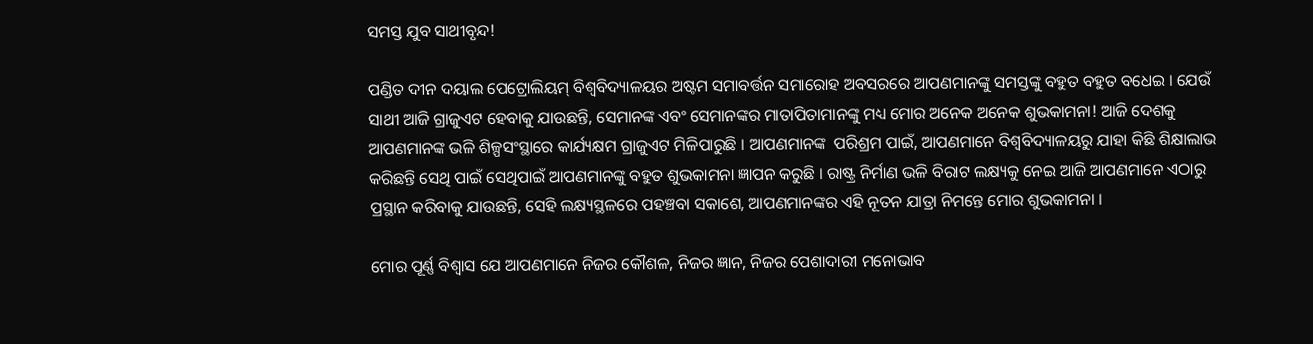ସମସ୍ତ ଯୁବ ସାଥୀବୃନ୍ଦ!

ପଣ୍ଡିତ ଦୀନ ଦୟାଲ ପେଟ୍ରୋଲିୟମ୍‌ ବିଶ୍ୱବିଦ୍ୟାଳୟର ଅଷ୍ଟମ ସମାବର୍ତ୍ତନ ସମାରୋହ ଅବସରରେ ଆପଣମାନଙ୍କୁ ସମସ୍ତଙ୍କୁ ବହୁତ ବହୁତ ବଧେଇ । ଯେଉଁ ସାଥୀ ଆଜି ଗ୍ରାଜୁଏଟ ହେବାକୁ ଯାଉଛନ୍ତି, ସେମାନଙ୍କ ଏବଂ ସେମାନଙ୍କର ମାତାପିତାମାନଙ୍କୁ ମଧ୍ୟ ମୋର ଅନେକ ଅନେକ ଶୁଭକାମନା! ଆଜି ଦେଶକୁ ଆପଣମାନଙ୍କ ଭଳି ଶିଳ୍ପସଂସ୍ଥାରେ କାର୍ଯ୍ୟକ୍ଷମ ଗ୍ରାଜୁଏଟ ମିଳିପାରୁଛି । ଆପଣମାନଙ୍କ  ପରିଶ୍ରମ ପାଇଁ, ଆପଣମାନେ ବିଶ୍ୱବିଦ୍ୟାଳୟରୁ ଯାହା କିଛି ଶିକ୍ଷାଲାଭ କରିଛନ୍ତି ସେଥି ପାଇଁ ସେଥିପାଇଁ ଆପଣମାନଙ୍କୁ ବହୁତ ଶୁଭକାମନା ଜ୍ଞାପନ କରୁଛି । ରାଷ୍ଟ୍ର ନିର୍ମାଣ ଭଳି ବିରାଟ ଲକ୍ଷ୍ୟକୁ ନେଇ ଆଜି ଆପଣମାନେ ଏଠାରୁ ପ୍ରସ୍ଥାନ କରିବାକୁ ଯାଉଛନ୍ତି, ସେହି ଲକ୍ଷ୍ୟସ୍ଥଳରେ ପହଞ୍ଚବା ସକାଶେ, ଆପଣମାନଙ୍କର ଏହି ନୂତନ ଯାତ୍ରା ନିମନ୍ତେ ମୋର ଶୁଭକାମନା ।

ମୋର ପୂର୍ଣ୍ଣ ବିଶ୍ୱାସ ଯେ ଆପଣମାନେ ନିଜର କୌଶଳ, ନିଜର ଜ୍ଞାନ, ନିଜର ପେଶାଦାରୀ ମନୋଭାବ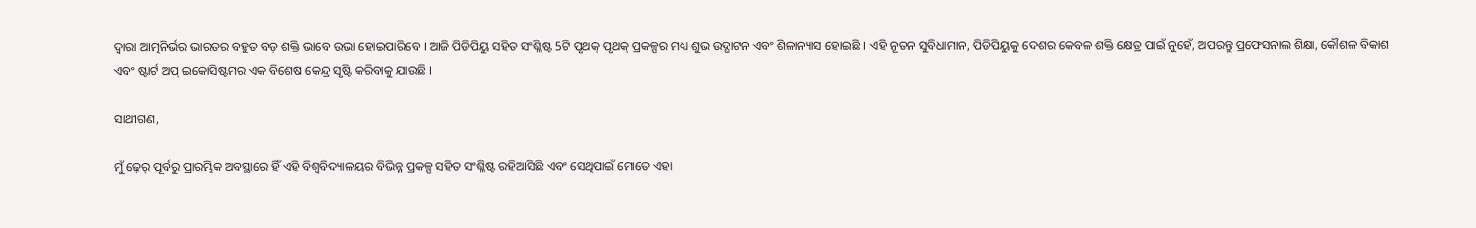ଦ୍ୱାରା ଆତ୍ମନିର୍ଭର ଭାରତର ବହୁତ ବଡ଼ ଶକ୍ତି ଭାବେ ଉଭା ହୋଇପାରିବେ । ଆଜି ପିଡିପିୟୁ ସହିତ ସଂଶ୍ଳିଷ୍ଟ 5ଟି ପୃଥକ୍‌ ପୃଥକ୍‌ ପ୍ରକଳ୍ପର ମଧ୍ୟ ଶୁଭ ଉଦ୍ଘାଟନ ଏବଂ ଶିଳାନ୍ୟାସ ହୋଇଛି । ଏହି ନୂତନ ସୁବିଧାମାନ, ପିଡିପିୟୁକୁ ଦେଶର କେବଳ ଶକ୍ତି କ୍ଷେତ୍ର ପାଇଁ ନୁହେଁ, ଅପରନ୍ତୁ ପ୍ରଫେସନାଲ ଶିକ୍ଷା, କୌଶଳ ବିକାଶ ଏବଂ ଷ୍ଟାର୍ଟ ଅପ୍‌ ଇକୋସିଷ୍ଟମର ଏକ ବିଶେଷ କେନ୍ଦ୍ର ସୃଷ୍ଟି କରିବାକୁ ଯାଉଛି ।

ସାଥୀଗଣ,

ମୁଁ ଢ଼େର୍‌ ପୂର୍ବରୁ ପ୍ରାରମ୍ଭିକ ଅବସ୍ଥାରେ ହିଁ ଏହି ବିଶ୍ୱବିଦ୍ୟାଳୟର ବିଭିନ୍ନ ପ୍ରକଳ୍ପ ସହିତ ସଂଶ୍ଳିଷ୍ଟ ରହିଆସିଛି ଏବଂ ସେଥିପାଇଁ ମୋତେ ଏହା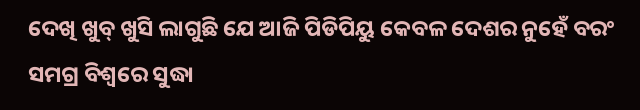ଦେଖି ଖୁବ୍‌ ଖୁସି ଲାଗୁଛି ଯେ ଆଜି ପିଡିପିୟୁ କେବଳ ଦେଶର ନୁହେଁ ବରଂ ସମଗ୍ର ବିଶ୍ୱରେ ସୁଦ୍ଧା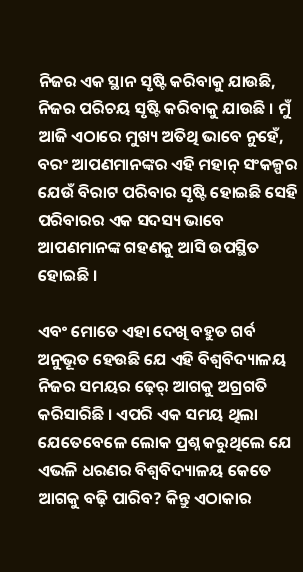ନିଜର ଏକ ସ୍ଥାନ ସୃଷ୍ଟି କରିବାକୁ ଯାଉଛି, ନିଜର ପରିଚୟ ସୃଷ୍ଟି କରିବାକୁ ଯାଉଛି । ମୁଁ ଆଜି ଏଠାରେ ମୁଖ୍ୟ ଅତିଥି ଭାବେ ନୁହେଁ, ବରଂ ଆପଣମାନଙ୍କର ଏହି ମହାନ୍‌ ସଂକଳ୍ପର ଯେଉଁ ବିରାଟ ପରିବାର ସୃଷ୍ଟି ହୋଇଛି ସେହି ପରିବାରର ଏକ ସଦସ୍ୟ ଭାବେ ଆପଣମାନଙ୍କ ଗହଣକୁ ଆସି ଉପସ୍ଥିତ ହୋଇଛି ।

ଏବଂ ମୋତେ ଏହା ଦେଖି ବହୁତ ଗର୍ବ ଅନୁଭୂତ ହେଉଛି ଯେ ଏହି ବିଶ୍ୱବିଦ୍ୟାଳୟ ନିଜର ସମୟର ଢ଼େର୍‌ ଆଗକୁ ଅଗ୍ରଗତି କରିସାରିଛି । ଏପରି ଏକ ସମୟ ଥିଲା ଯେତେବେଳେ ଲୋକ ପ୍ରଶ୍ନ କରୁଥିଲେ ଯେ ଏଭଳି ଧରଣର ବିଶ୍ୱବିଦ୍ୟାଳୟ କେତେ ଆଗକୁ ବଢ଼ି ପାରିବ? କିନ୍ତୁ ଏଠାକାର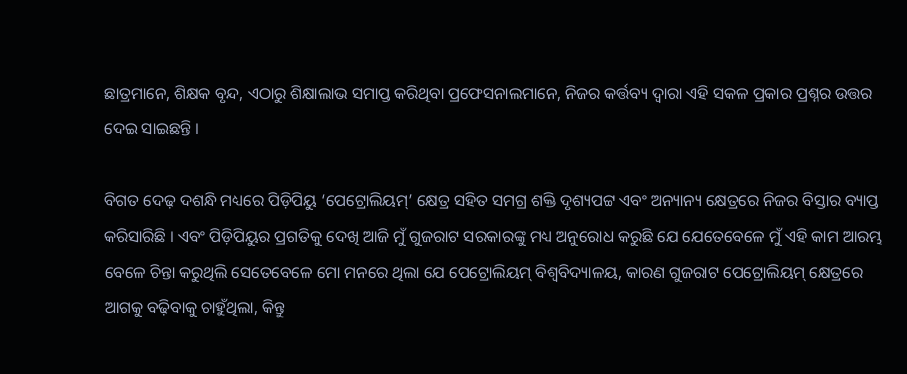ଛାତ୍ରମାନେ, ଶିକ୍ଷକ ବୃନ୍ଦ, ଏଠାରୁ ଶିକ୍ଷାଲାଭ ସମାପ୍ତ କରିଥିବା ପ୍ରଫେସନାଲମାନେ, ନିଜର କର୍ତ୍ତବ୍ୟ ଦ୍ୱାରା ଏହି ସକଳ ପ୍ରକାର ପ୍ରଶ୍ନର ଉତ୍ତର ଦେଇ ସାଇଛନ୍ତି ।

ବିଗତ ଦେଢ଼ ଦଶନ୍ଧି ମଧ୍ୟରେ ପିଡ଼ିପିୟୁ ‘ପେଟ୍ରୋଲିୟମ୍‌’ କ୍ଷେତ୍ର ସହିତ ସମଗ୍ର ଶକ୍ତି ଦୃଶ୍ୟପଟ୍ଟ ଏବଂ ଅନ୍ୟାନ୍ୟ କ୍ଷେତ୍ରରେ ନିଜର ବିସ୍ତାର ବ୍ୟାପ୍ତ କରିସାରିଛି । ଏବଂ ପିଡ଼ିପିୟୁର ପ୍ରଗତିକୁ ଦେଖି ଆଜି ମୁଁ ଗୁଜରାଟ ସରକାରଙ୍କୁ ମଧ୍ୟ ଅନୁରୋଧ କରୁଛି ଯେ ଯେତେବେଳେ ମୁଁ ଏହି କାମ ଆରମ୍ଭ ବେଳେ ଚିନ୍ତା କରୁଥିଲି ସେତେବେଳେ ମୋ ମନରେ ଥିଲା ଯେ ପେଟ୍ରୋଲିୟମ୍‌ ବିଶ୍ୱବିଦ୍ୟାଳୟ, କାରଣ ଗୁଜରାଟ ପେଟ୍ରୋଲିୟମ୍‌ କ୍ଷେତ୍ରରେ ଆଗକୁ ବଢ଼ିବାକୁ ଚାହୁଁଥିଲା, କିନ୍ତୁ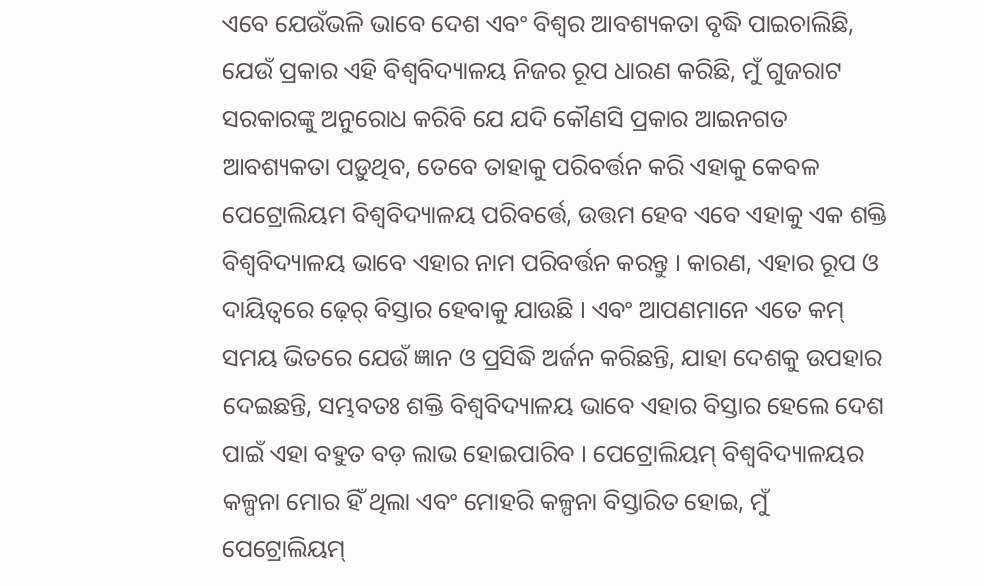ଏବେ ଯେଉଁଭଳି ଭାବେ ଦେଶ ଏବଂ ବିଶ୍ୱର ଆବଶ୍ୟକତା ବୃଦ୍ଧି ପାଇଚାଲିଛି, ଯେଉଁ ପ୍ରକାର ଏହି ବିଶ୍ୱବିଦ୍ୟାଳୟ ନିଜର ରୂପ ଧାରଣ କରିଛି, ମୁଁ ଗୁଜରାଟ ସରକାରଙ୍କୁ ଅନୁରୋଧ କରିବି ଯେ ଯଦି କୌଣସି ପ୍ରକାର ଆଇନଗତ ଆବଶ୍ୟକତା ପଡ଼ୁଥିବ, ତେବେ ତାହାକୁ ପରିବର୍ତ୍ତନ କରି ଏହାକୁ କେବଳ ପେଟ୍ରୋଲିୟମ ବିଶ୍ୱବିଦ୍ୟାଳୟ ପରିବର୍ତ୍ତେ, ଉତ୍ତମ ହେବ ଏବେ ଏହାକୁ ଏକ ଶକ୍ତି ବିଶ୍ୱବିଦ୍ୟାଳୟ ଭାବେ ଏହାର ନାମ ପରିବର୍ତ୍ତନ କରନ୍ତୁ । କାରଣ, ଏହାର ରୂପ ଓ ଦାୟିତ୍ୱରେ ଢ଼େର୍‌ ବିସ୍ତାର ହେବାକୁ ଯାଉଛି । ଏବଂ ଆପଣମାନେ ଏତେ କମ୍‌ ସମୟ ଭିତରେ ଯେଉଁ ଜ୍ଞାନ ଓ ପ୍ରସିଦ୍ଧି ଅର୍ଜନ କରିଛନ୍ତି, ଯାହା ଦେଶକୁ ଉପହାର ଦେଇଛନ୍ତି, ସମ୍ଭବତଃ ଶକ୍ତି ବିଶ୍ୱବିଦ୍ୟାଳୟ ଭାବେ ଏହାର ବିସ୍ତାର ହେଲେ ଦେଶ ପାଇଁ ଏହା ବହୁତ ବଡ଼ ଲାଭ ହୋଇପାରିବ । ପେଟ୍ରୋଲିୟମ୍‌ ବିଶ୍ୱବିଦ୍ୟାଳୟର କଳ୍ପନା ମୋର ହିଁ ଥିଲା ଏବଂ ମୋହରି କଳ୍ପନା ବିସ୍ତାରିତ ହୋଇ, ମୁଁ ପେଟ୍ରୋଲିୟମ୍‌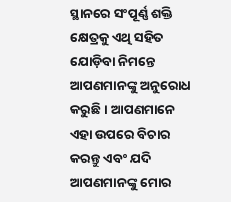ସ୍ଥାନରେ ସଂପୂର୍ଣ୍ଣ ଶକ୍ତି କ୍ଷେତ୍ରକୁ ଏଥି ସହିତ ଯୋଡ଼ିବା ନିମନ୍ତେ ଆପଣମାନଙ୍କୁ ଅନୁରୋଧ କରୁଛି । ଆପଣମାନେ ଏହା ଉପରେ ବିଚାର କରନ୍ତୁ ଏବଂ ଯଦି ଆପଣମାନଙ୍କୁ ମୋର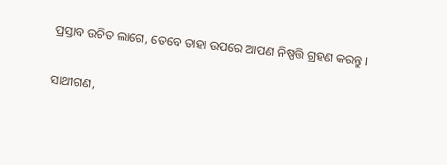ପ୍ରସ୍ତାବ ଉଚିତ ଲାଗେ, ତେବେ ତାହା ଉପରେ ଆପଣ ନିଷ୍ପତ୍ତି ଗ୍ରହଣ କରନ୍ତୁ ।

ସାଥୀଗଣ,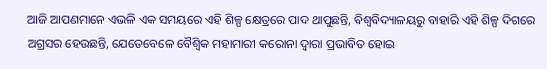ଆଜି ଆପଣମାନେ ଏଭଳି ଏକ ସମୟରେ ଏହି ଶିଳ୍ପ କ୍ଷେତ୍ରରେ ପାଦ ଥାପୁଛନ୍ତି, ବିଶ୍ୱବିଦ୍ୟାଳୟରୁ ବାହାରି ଏହି ଶିଳ୍ପ ଦିଗରେ ଅଗ୍ରସର ହେଉଛନ୍ତି, ଯେତେବେଳେ ବୈଶ୍ୱିକ ମହାମାରୀ କରୋନା ଦ୍ୱାରା ପ୍ରଭାବିତ ହୋଇ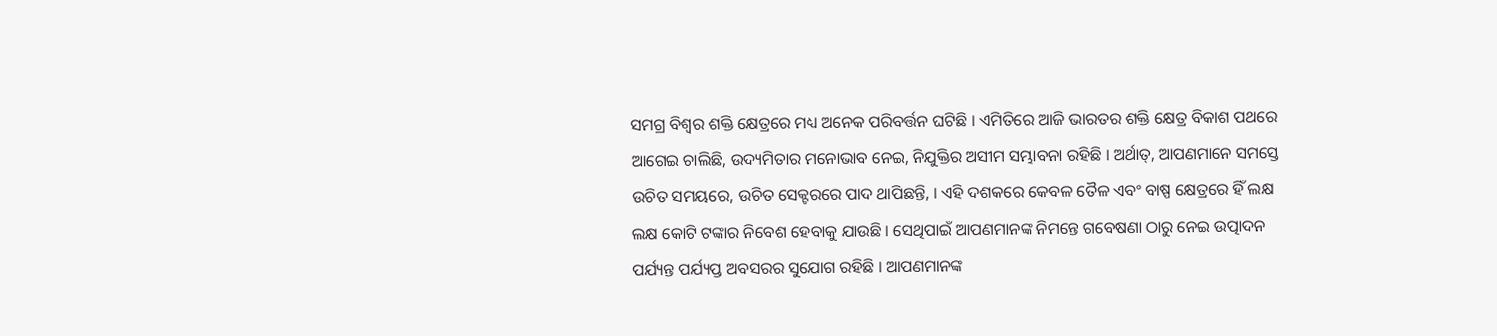ସମଗ୍ର ବିଶ୍ୱର ଶକ୍ତି କ୍ଷେତ୍ରରେ ମଧ୍ୟ ଅନେକ ପରିବର୍ତ୍ତନ ଘଟିଛି । ଏମିତିରେ ଆଜି ଭାରତର ଶକ୍ତି କ୍ଷେତ୍ର ବିକାଶ ପଥରେ ଆଗେଇ ଚାଲିଛି, ଉଦ୍ୟମିତାର ମନୋଭାବ ନେଇ, ନିଯୁକ୍ତିର ଅସୀମ ସମ୍ଭାବନା ରହିଛି । ଅର୍ଥାତ୍‌, ଆପଣମାନେ ସମସ୍ତେ ଉଚିତ ସମୟରେ, ଉଚିତ ସେକ୍ଟରରେ ପାଦ ଥାପିଛନ୍ତି, । ଏହି ଦଶକରେ କେବଳ ତୈଳ ଏବଂ ବାଷ୍ପ କ୍ଷେତ୍ରରେ ହିଁ ଲକ୍ଷ ଲକ୍ଷ କୋଟି ଟଙ୍କାର ନିବେଶ ହେବାକୁ ଯାଉଛି । ସେଥିପାଇଁ ଆପଣମାନଙ୍କ ନିମନ୍ତେ ଗବେଷଣା ଠାରୁ ନେଇ ଉତ୍ପାଦନ ପର୍ଯ୍ୟନ୍ତ ପର୍ଯ୍ୟପ୍ତ ଅବସରର ସୁଯୋଗ ରହିଛି । ଆପଣମାନଙ୍କ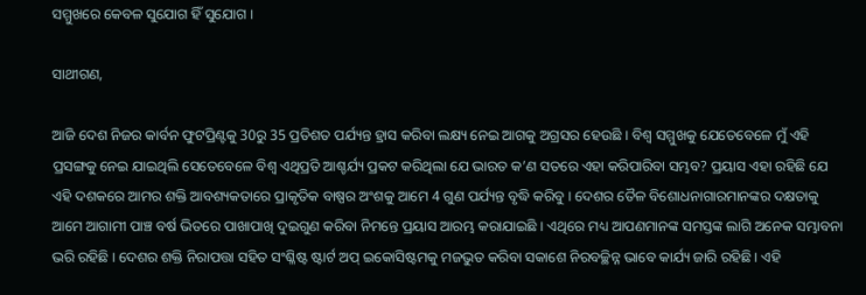ସମ୍ମୁଖରେ କେବଳ ସୁଯୋଗ ହିଁ ସୁଯୋଗ ।

ସାଥୀଗଣ,

ଆଜି ଦେଶ ନିଜର କାର୍ବନ ଫୁଟପ୍ରିଣ୍ଟକୁ 30ରୁ 35 ପ୍ରତିଶତ ପର୍ଯ୍ୟନ୍ତ ହ୍ରାସ କରିବା ଲକ୍ଷ୍ୟ ନେଇ ଆଗକୁ ଅଗ୍ରସର ହେଉଛି । ବିଶ୍ୱ ସମ୍ମୁଖକୁ ଯେତେବେଳେ ମୁଁ ଏହି ପ୍ରସଙ୍ଗକୁ ନେଇ ଯାଇଥିଲି ସେତେବେଳେ ବିଶ୍ୱ ଏଥିପ୍ରତି ଆଶ୍ଚର୍ଯ୍ୟ ପ୍ରକଟ କରିଥିଲା ଯେ ଭାରତ କ’ଣ ସତରେ ଏହା କରିପାରିବା ସମ୍ଭବ? ପ୍ରୟାସ ଏହା ରହିଛି ଯେ ଏହି ଦଶକରେ ଆମର ଶକ୍ତି ଆବଶ୍ୟକତାରେ ପ୍ରାକୃତିକ ବାଷ୍ପର ଅଂଶକୁ ଆମେ 4 ଗୁଣ ପର୍ଯ୍ୟନ୍ତ ବୃଦ୍ଧି କରିବୁ । ଦେଶର ତୈଳ ବିଶୋଧନାଗାରମାନଙ୍କର ଦକ୍ଷତାକୁ ଆମେ ଆଗାମୀ ପାଞ୍ଚ ବର୍ଷ ଭିତରେ ପାଖାପାଖି ଦୁଇଗୁଣ କରିବା ନିମନ୍ତେ ପ୍ରୟାସ ଆରମ୍ଭ କରାଯାଇଛି । ଏଥିରେ ମଧ୍ୟ ଆପଣମାନଙ୍କ ସମସ୍ତଙ୍କ ଲାଗି ଅନେକ ସମ୍ଭାବନା ଭରି ରହିଛି । ଦେଶର ଶକ୍ତି ନିରାପତ୍ତା ସହିତ ସଂଶ୍ଳିଷ୍ଟ ଷ୍ଟାର୍ଟ ଅପ୍‌ ଇକୋସିଷ୍ଟମକୁ ମଜଭୁତ କରିବା ସକାଶେ ନିରବଚ୍ଛିନ୍ନ ଭାବେ କାର୍ଯ୍ୟ ଜାରି ରହିଛି । ଏହି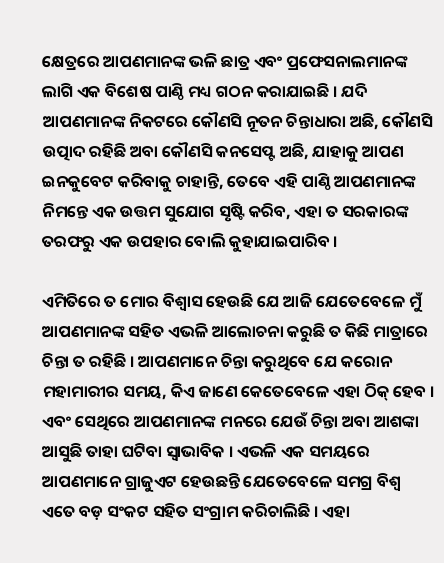କ୍ଷେତ୍ରରେ ଆପଣମାନଙ୍କ ଭଳି ଛାତ୍ର ଏବଂ ପ୍ରଫେସନାଲମାନଙ୍କ ଲାଗି ଏକ ବିଶେଷ ପାଣ୍ଠି ମଧ୍ୟ ଗଠନ କରାଯାଇଛି । ଯଦି ଆପଣମାନଙ୍କ ନିକଟରେ କୌଣସି ନୂତନ ଚିନ୍ତାଧାରା ଅଛି, କୌଣସି ଉତ୍ପାଦ ରହିଛି ଅବା କୌଣସି କନସେପ୍ଟ ଅଛି, ଯାହାକୁ ଆପଣ ଇନକୁବେଟ କରିବାକୁ ଚାହାନ୍ତି, ତେବେ ଏହି ପାଣ୍ଠି ଆପଣମାନଙ୍କ ନିମନ୍ତେ ଏକ ଉତ୍ତମ ସୁଯୋଗ ସୃଷ୍ଟି କରିବ, ଏହା ତ ସରକାରଙ୍କ ତରଫରୁ ଏକ ଉପହାର ବୋଲି କୁହାଯାଇପାରିବ ।

ଏମିତିରେ ତ ମୋର ବିଶ୍ୱାସ ହେଉଛି ଯେ ଆଜି ଯେତେବେଳେ ମୁଁ ଆପଣମାନଙ୍କ ସହିତ ଏଭଳି ଆଲୋଚନା କରୁଛି ତ କିଛି ମାତ୍ରାରେ ଚିନ୍ତା ତ ରହିଛି । ଆପଣମାନେ ଚିନ୍ତା କରୁଥିବେ ଯେ କରୋନ ମହାମାରୀର ସମୟ, କିଏ ଜାଣେ କେତେବେଳେ ଏହା ଠିକ୍‌ ହେବ । ଏବଂ ସେଥିରେ ଆପଣମାନଙ୍କ ମନରେ ଯେଉଁ ଚିନ୍ତା ଅବା ଆଶଙ୍କା ଆସୁଛି ତାହା ଘଟିବା ସ୍ୱାଭାବିକ । ଏଭଳି ଏକ ସମୟରେ ଆପଣମାନେ ଗ୍ରାଜୁଏଟ ହେଉଛନ୍ତି ଯେତେବେଳେ ସମଗ୍ର ବିଶ୍ୱ ଏତେ ବଡ଼ ସଂକଟ ସହିତ ସଂଗ୍ରାମ କରିଚାଲିଛି । ଏହା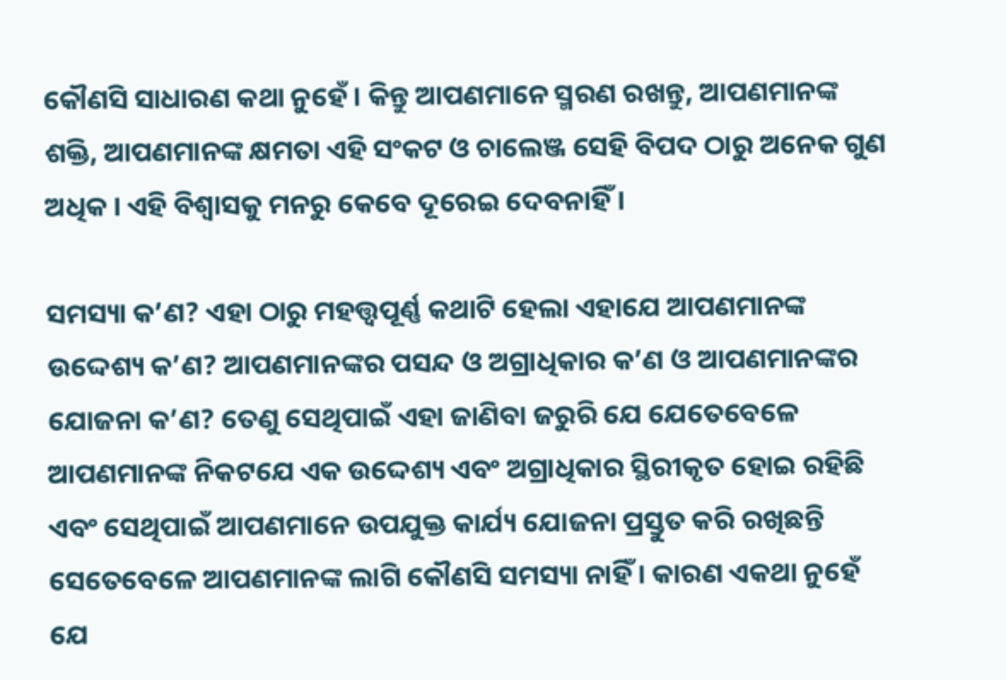କୌଣସି ସାଧାରଣ କଥା ନୁହେଁ । କିନ୍ତୁ ଆପଣମାନେ ସ୍ମରଣ ରଖନ୍ତୁ, ଆପଣମାନଙ୍କ ଶକ୍ତି, ଆପଣମାନଙ୍କ କ୍ଷମତା ଏହି ସଂକଟ ଓ ଚାଲେଞ୍ଜ ସେହି ବିପଦ ଠାରୁ ଅନେକ ଗୁଣ ଅଧିକ । ଏହି ବିଶ୍ୱାସକୁ ମନରୁ କେବେ ଦୂରେଇ ଦେବନାହିଁ ।

ସମସ୍ୟା କ’ଣ? ଏହା ଠାରୁ ମହତ୍ତ୍ୱପୂର୍ଣ୍ଣ କଥାଟି ହେଲା ଏହାଯେ ଆପଣମାନଙ୍କ ଉଦ୍ଦେଶ୍ୟ କ’ଣ? ଆପଣମାନଙ୍କର ପସନ୍ଦ ଓ ଅଗ୍ରାଧିକାର କ’ଣ ଓ ଆପଣମାନଙ୍କର ଯୋଜନା କ’ଣ? ତେଣୁ ସେଥିପାଇଁ ଏହା ଜାଣିବା ଜରୁରି ଯେ ଯେତେବେଳେ ଆପଣମାନଙ୍କ ନିକଟଯେ ଏକ ଉଦ୍ଦେଶ୍ୟ ଏବଂ ଅଗ୍ରାଧିକାର ସ୍ଥିରୀକୃତ ହୋଇ ରହିଛି ଏବଂ ସେଥିପାଇଁ ଆପଣମାନେ ଉପଯୁକ୍ତ କାର୍ଯ୍ୟ ଯୋଜନା ପ୍ରସ୍ତୁତ କରି ରଖିଛନ୍ତି ସେତେବେଳେ ଆପଣମାନଙ୍କ ଲାଗି କୌଣସି ସମସ୍ୟା ନାହିଁ । କାରଣ ଏକଥା ନୁହେଁ ଯେ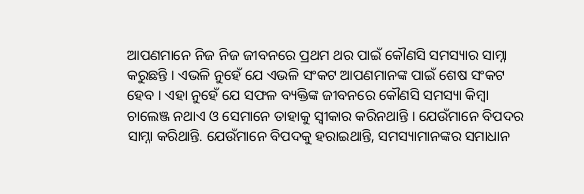ଆପଣମାନେ ନିଜ ନିଜ ଜୀବନରେ ପ୍ରଥମ ଥର ପାଇଁ କୌଣସି ସମସ୍ୟାର ସାମ୍ନା କରୁଛନ୍ତି । ଏଭଳି ନୁହେଁ ଯେ ଏଭଳି ସଂକଟ ଆପଣମାନଙ୍କ ପାଇଁ ଶେଷ ସଂକଟ ହେବ । ଏହା ନୁହେଁ ଯେ ସଫଳ ବ୍ୟକ୍ତିଙ୍କ ଜୀବନରେ କୌଣସି ସମସ୍ୟା କିମ୍ବା ଚାଲେଞ୍ଜ ନଥାଏ ଓ ସେମାନେ ତାହାକୁ ସ୍ୱୀକାର କରିନଥାନ୍ତି । ଯେଉଁମାନେ ବିପଦର ସାମ୍ନା କରିଥାନ୍ତି. ଯେଉଁମାନେ ବିପଦକୁ ହରାଇଥାନ୍ତି, ସମସ୍ୟାମାନଙ୍କର ସମାଧାନ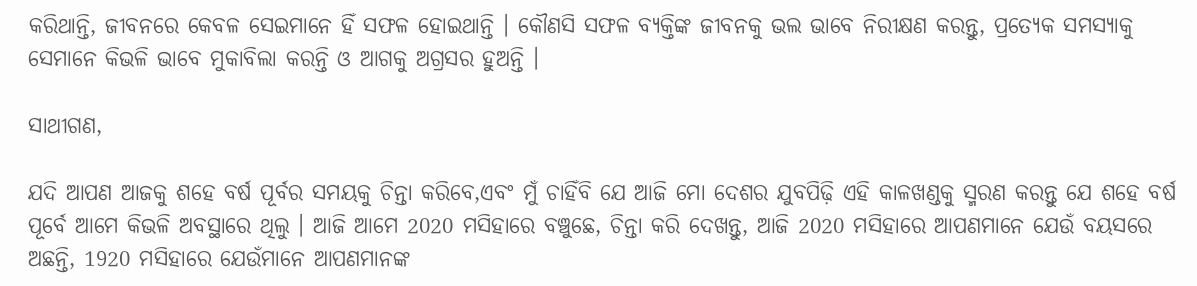କରିଥାନ୍ତି, ଜୀବନରେ କେବଳ ସେଇମାନେ ହିଁ ସଫଳ ହୋଇଥାନ୍ତି । କୌଣସି ସଫଳ ବ୍ୟକ୍ତିଙ୍କ ଜୀବନକୁ ଭଲ ଭାବେ ନିରୀକ୍ଷଣ କରନ୍ତୁ, ପ୍ରତ୍ୟେକ ସମସ୍ୟାକୁ ସେମାନେ କିଭଳି ଭାବେ ମୁକାବିଲା କରନ୍ତି ଓ ଆଗକୁ ଅଗ୍ରସର ହୁଅନ୍ତି ।

ସାଥୀଗଣ,

ଯଦି ଆପଣ ଆଜକୁ ଶହେ ବର୍ଷ ପୂର୍ବର ସମୟକୁ ଚିନ୍ତା କରିବେ,ଏବଂ ମୁଁ ଚାହିଁବି ଯେ ଆଜି ମୋ ଦେଶର ଯୁବପିଢ଼ି ଏହି କାଳଖଣ୍ଡକୁ ସ୍ମରଣ କରନ୍ତୁ ଯେ ଶହେ ବର୍ଷ ପୂର୍ବେ ଆମେ କିଭଳି ଅବସ୍ଥାରେ ଥିଲୁ । ଆଜି ଆମେ 2020 ମସିହାରେ ବଞ୍ଚୁଛେ, ଚିନ୍ତା କରି ଦେଖନ୍ତୁ, ଆଜି 2020 ମସିହାରେ ଆପଣମାନେ ଯେଉଁ ବୟସରେ ଅଛନ୍ତି, 1920 ମସିହାରେ ଯେଉଁମାନେ ଆପଣମାନଙ୍କ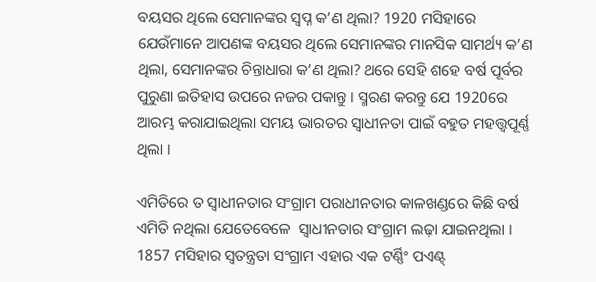ବୟସର ଥିଲେ ସେମାନଙ୍କର ସ୍ୱପ୍ନ କ’ଣ ଥିଲା? 1920 ମସିହାରେ ଯେଉଁମାନେ ଆପଣଙ୍କ ବୟସର ଥିଲେ ସେମାନଙ୍କର ମାନସିକ ସାମର୍ଥ୍ୟ କ’ଣ ଥିଲା, ସେମାନଙ୍କର ଚିନ୍ତାଧାରା କ’ଣ ଥିଲା? ଥରେ ସେହି ଶହେ ବର୍ଷ ପୂର୍ବର ପୁରୁଣା ଇତିହାସ ଉପରେ ନଜର ପକାନ୍ତୁ । ସ୍ମରଣ କରନ୍ତୁ ଯେ 1920ରେ ଆରମ୍ଭ କରାଯାଇଥିଲା ସମୟ ଭାରତର ସ୍ୱାଧୀନତା ପାଇଁ ବହୁତ ମହତ୍ତ୍ୱପୂର୍ଣ୍ଣ ଥିଲା ।

ଏମିତିରେ ତ ସ୍ୱାଧୀନତାର ସଂଗ୍ରାମ ପରାଧୀନତାର କାଳଖଣ୍ଡରେ କିଛି ବର୍ଷ ଏମିତି ନଥିଲା ଯେତେବେଳେ  ସ୍ୱାଧୀନତାର ସଂଗ୍ରାମ ଲଢ଼ା ଯାଇନଥିଲା । 1857 ମସିହାର ସ୍ୱତନ୍ତ୍ରତା ସଂଗ୍ରାମ ଏହାର ଏକ ଟର୍ଣ୍ଣିଂ ପଏଣ୍ଟ୍‌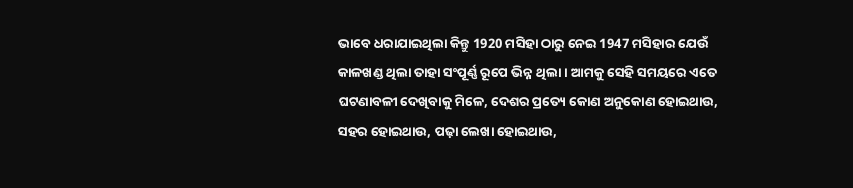ଭାବେ ଧରାଯାଇଥିଲା କିନ୍ତୁ 1920 ମସିହା ଠାରୁ ନେଇ 1947 ମସିହାର ଯେଉଁ କାଳଖଣ୍ଡ ଥିଲା ତାହା ସଂପୂର୍ଣ୍ଣ ରୂପେ ଭିନ୍ନ ଥିଲା । ଆମକୁ ସେହି ସମୟରେ ଏତେ ଘଟଣାବଳୀ ଦେଖିବାକୁ ମିଳେ, ଦେଶର ପ୍ରତ୍ୟେ କୋଣ ଅନୁକୋଣ ହୋଇଥାଉ, ସହର ହୋଇଥାଉ, ପଢ଼ା ଲେଖା ହୋଇଥାଉ,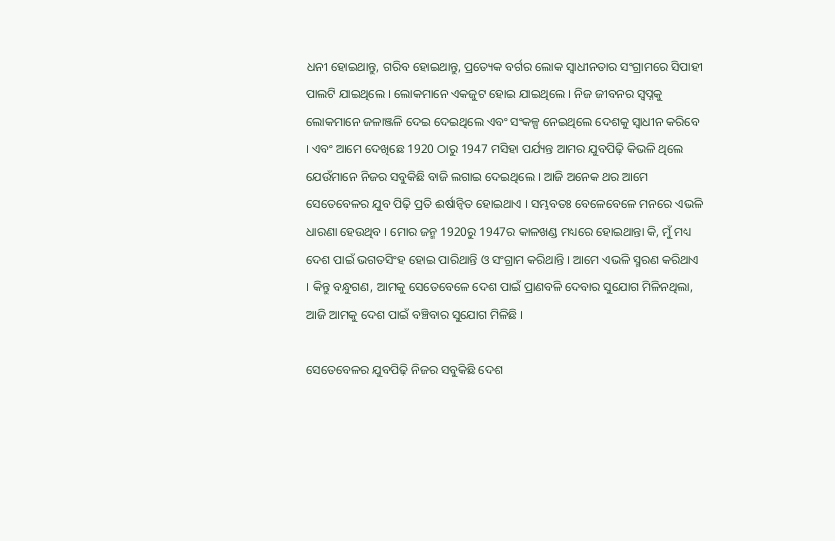ଧନୀ ହୋଇଥାନ୍ତୁ, ଗରିବ ହୋଇଥାନ୍ତୁ, ପ୍ରତ୍ୟେକ ବର୍ଗର ଲୋକ ସ୍ୱାଧୀନତାର ସଂଗ୍ରାମରେ ସିପାହୀ ପାଲଟି ଯାଇଥିଲେ । ଲୋକମାନେ ଏକଜୁଟ ହୋଇ ଯାଇଥିଲେ । ନିଜ ଜୀବନର ସ୍ୱପ୍ନକୁ ଲୋକମାନେ ଜଳାଞ୍ଜଳି ଦେଇ ଦେଇଥିଲେ ଏବଂ ସଂକଳ୍ପ ନେଇଥିଲେ ଦେଶକୁ ସ୍ୱାଧୀନ କରିବେ । ଏବଂ ଆମେ ଦେଖିଛେ 1920 ଠାରୁ 1947 ମସିହା ପର୍ଯ୍ୟନ୍ତ ଆମର ଯୁବପିଢ଼ି କିଭଳି ଥିଲେ ଯେଉଁମାନେ ନିଜର ସବୁକିଛି ବାଜି ଲଗାଇ ଦେଇଥିଲେ । ଆଜି ଅନେକ ଥର ଆମେ ସେତେବେଳର ଯୁବ ପିଢ଼ି ପ୍ରତି ଈର୍ଷାନ୍ୱିତ ହୋଇଥାଏ । ସମ୍ଭବତଃ ବେଳେବେଳେ ମନରେ ଏଭଳି ଧାରଣା ହେଉଥିବ । ମୋର ଜନ୍ମ 1920ରୁ 1947ର କାଳଖଣ୍ଡ ମଧ୍ୟରେ ହୋଇଥାନ୍ତା କି, ମୁଁ ମଧ୍ୟ ଦେଶ ପାଇଁ ଭଗତସିଂହ ହୋଇ ପାରିଥାନ୍ତି ଓ ସଂଗ୍ରାମ କରିଥାନ୍ତି । ଆମେ ଏଭଳି ସ୍ମରଣ କରିଥାଏ । କିନ୍ତୁ ବନ୍ଧୁଗଣ, ଆମକୁ ସେତେବେଳେ ଦେଶ ପାଇଁ ପ୍ରାଣବଳି ଦେବାର ସୁଯୋଗ ମିଳିନଥିଲା, ଆଜି ଆମକୁ ଦେଶ ପାଇଁ ବଞ୍ଚିବାର ସୁଯୋଗ ମିଳିଛି ।

ସେତେବେଳର ଯୁବପିଢ଼ି ନିଜର ସବୁକିଛି ଦେଶ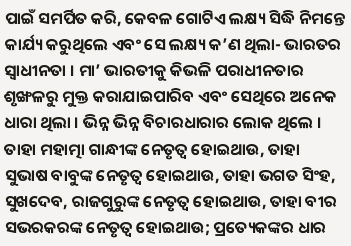ପାଇଁ ସମର୍ପିତ କରି, କେବଳ ଗୋଟିଏ ଲକ୍ଷ୍ୟ ସିଦ୍ଧି ନିମନ୍ତେ କାର୍ଯ୍ୟ କରୁଥିଲେ ଏବଂ ସେ ଲକ୍ଷ୍ୟ କ’ଣ ଥିଲା- ଭାରତର ସ୍ୱାଧୀନତା । ମା’ ଭାରତୀକୁ କିଭଳି ପରାଧୀନତାର ଶୃଙ୍ଖଳରୁ ମୁକ୍ତ କରାଯାଇପାରିବ ଏବଂ ସେଥିରେ ଅନେକ ଧାରା ଥିଲା । ଭିନ୍ନ ଭିନ୍ନ ବିଚାରଧାରାର ଲୋକ ଥିଲେ । ତାହା ମହାତ୍ମା ଗାନ୍ଧୀଙ୍କ ନେତୃତ୍ୱ ହୋଇଥାଉ, ତାହା ସୁଭାଷ ବାବୁଙ୍କ ନେତୃତ୍ୱ ହୋଇଥାଉ, ତାହା ଭଗତ ସିଂହ, ସୁଖଦେବ, ରାଜଗୁରୁଙ୍କ ନେତୃତ୍ୱ ହୋଇଥାଉ, ତାହା ବୀର ସଭରକରଙ୍କ ନେତୃତ୍ୱ ହୋଇଥାଉ; ପ୍ରତ୍ୟେକଙ୍କର ଧାର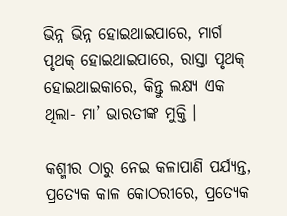ଭିନ୍ନ ଭିନ୍ନ ହୋଇଥାଇପାରେ, ମାର୍ଗ ପୃଥକ୍‌ ହୋଇଥାଇପାରେ, ରାସ୍ତା ପୃଥକ୍‌ ହୋଇଥାଇକାରେ, କିନ୍ତୁ ଲକ୍ଷ୍ୟ ଏକ ଥିଲା- ମା’ ଭାରତୀଙ୍କ ମୁକ୍ତି ।

କଶ୍ମୀର ଠାରୁ ନେଇ କଳାପାଣି ପର୍ଯ୍ୟନ୍ତ, ପ୍ରତ୍ୟେକ କାଳ କୋଠରୀରେ, ପ୍ରତ୍ୟେକ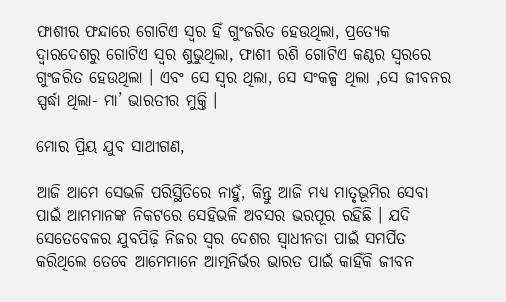ଫାଶୀର ଫନ୍ଦାରେ ଗୋଟିଏ ସ୍ୱର ହିଁ ଗୁଂଜରିତ ହେଉଥିଲା, ପ୍ରତ୍ୟେକ ଦ୍ୱାରଦେଶରୁ ଗୋଟିଏ ସ୍ୱର ଶୁଭୁଥିଲା, ଫାଶୀ ରଶି ଗୋଟିଏ କଣ୍ଠର ସ୍ୱରରେ ଗୁଂଜରିତ ହେଉଥିଲା । ଏବଂ ସେ ସ୍ୱର ଥିଲା, ସେ ସଂକଳ୍ପ ଥିଲା ,ସେ ଜୀବନର ସ୍ପର୍ଦ୍ଧା ଥିଲା- ମା’ ଭାରତୀର ମୁକ୍ତି ।

ମୋର ପ୍ରିୟ ଯୁବ ସାଥୀଗଣ,

ଆଜି ଆମେ ସେଭଳି ପରିସ୍ଥିତିରେ ନାହୁଁ, କିନ୍ତୁ ଆଜି ମଧ୍ୟ ମାତୃଭୂମିର ସେବା ପାଇଁ ଆମମାନଙ୍କ ନିକଟରେ ସେହିଭଳି ଅବସର ଭରପୂର ରହିଛି । ଯଦି ସେତେବେଳର ଯୁବପିଢ଼ି ନିଜର ସ୍ୱର ଦେଶର ସ୍ୱାଧୀନତା ପାଇଁ ସମର୍ପିତ କରିଥିଲେ ତେବେ ଆମେମାନେ ଆତ୍ମନିର୍ଭର ଭାରତ ପାଇଁ କାହିଁକି ଜୀବନ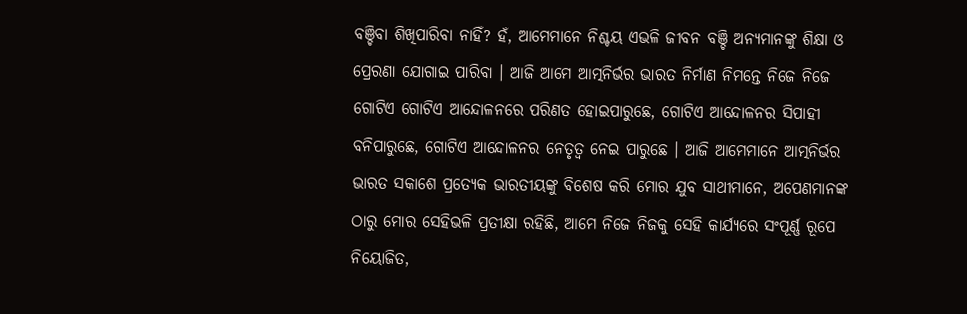ବଞ୍ଚିବା ଶିଖିପାରିବା ନାହିଁ? ହଁ, ଆମେମାନେ ନିଶ୍ଚୟ ଏଭଳି ଜୀବନ ବଞ୍ଚି ଅନ୍ୟମାନଙ୍କୁ ଶିକ୍ଷା ଓ ପ୍ରେରଣା ଯୋଗାଇ ପାରିବା । ଆଜି ଆମେ ଆତ୍ମନିର୍ଭର ଭାରତ ନିର୍ମାଣ ନିମନ୍ତେ ନିଜେ ନିଜେ ଗୋଟିଏ ଗୋଟିଏ ଆନ୍ଦୋଳନରେ ପରିଣତ ହୋଇପାରୁଛେ, ଗୋଟିଏ ଆନ୍ଦୋଳନର ସିପାହୀ ବନିପାରୁଛେ, ଗୋଟିଏ ଆନ୍ଦୋଳନର ନେତୃତ୍ୱ ନେଇ ପାରୁଛେ । ଆଜି ଆମେମାନେ ଆତ୍ମନିର୍ଭର ଭାରତ ସକାଶେ ପ୍ରତ୍ୟେକ ଭାରତୀୟଙ୍କୁ ବିଶେଷ କରି ମୋର ଯୁବ ସାଥୀମାନେ, ଅପେଣମାନଙ୍କ ଠାରୁ ମୋର ସେହିଭଳି ପ୍ରତୀକ୍ଷା ରହିଛି, ଆମେ ନିଜେ ନିଜକୁ ସେହି କାର୍ଯ୍ୟରେ ସଂପୂର୍ଣ୍ଣ ରୂପେ ନିୟୋଜିତ,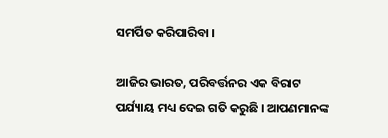ସମର୍ପିତ କରିପାରିବା ।

ଆଜିର ଭାରତ, ପରିବର୍ତ୍ତନର ଏକ ବିରାଟ ପର୍ଯ୍ୟାୟ ମଧ୍ୟ ଦେଇ ଗତି କରୁଛି । ଆପଣମାନଙ୍କ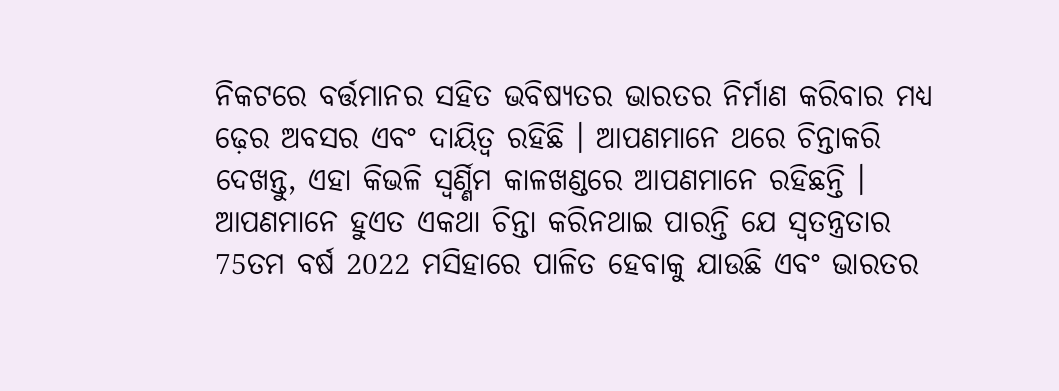ନିକଟରେ ବର୍ତ୍ତମାନର ସହିତ ଭବିଷ୍ୟତର ଭାରତର ନିର୍ମାଣ କରିବାର ମଧ୍ୟ ଢ଼େର ଅବସର ଏବଂ ଦାୟିତ୍ୱ ରହିଛି । ଆପଣମାନେ ଥରେ ଚିନ୍ତାକରି ଦେଖନ୍ତୁ, ଏହା କିଭଳି ସ୍ୱର୍ଣ୍ଣିମ କାଳଖଣ୍ଡରେ ଆପଣମାନେ ରହିଛନ୍ତି । ଆପଣମାନେ ହୁଏତ ଏକଥା ଚିନ୍ତା କରିନଥାଇ ପାରନ୍ତି ଯେ ସ୍ୱତନ୍ତ୍ରତାର 75ତମ ବର୍ଷ 2022 ମସିହାରେ ପାଳିତ ହେବାକୁ ଯାଉଛି ଏବଂ ଭାରତର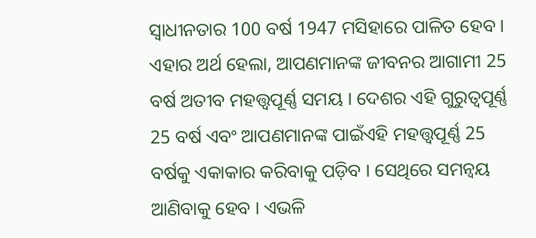ସ୍ୱାଧୀନତାର 100 ବର୍ଷ 1947 ମସିହାରେ ପାଳିତ ହେବ । ଏହାର ଅର୍ଥ ହେଲା, ଆପଣମାନଙ୍କ ଜୀବନର ଆଗାମୀ 25 ବର୍ଷ ଅତୀବ ମହତ୍ତ୍ୱପୂର୍ଣ୍ଣ ସମୟ । ଦେଶର ଏହି ଗୁରୁତ୍ୱପୂର୍ଣ୍ଣ 25 ବର୍ଷ ଏବଂ ଆପଣମାନଙ୍କ ପାଇଁଏହି ମହତ୍ତ୍ୱପୂର୍ଣ୍ଣ 25 ବର୍ଷକୁ ଏକାକାର କରିବାକୁ ପଡ଼ିବ । ସେଥିରେ ସମନ୍ୱୟ ଆଣିବାକୁ ହେବ । ଏଭଳି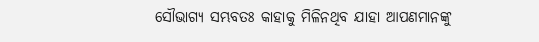ସୌଭାଗ୍ୟ ସମ୍ଭବତଃ କାହାକୁ ମିଳିନଥିବ ଯାହା ଆପଣମାନଙ୍କୁ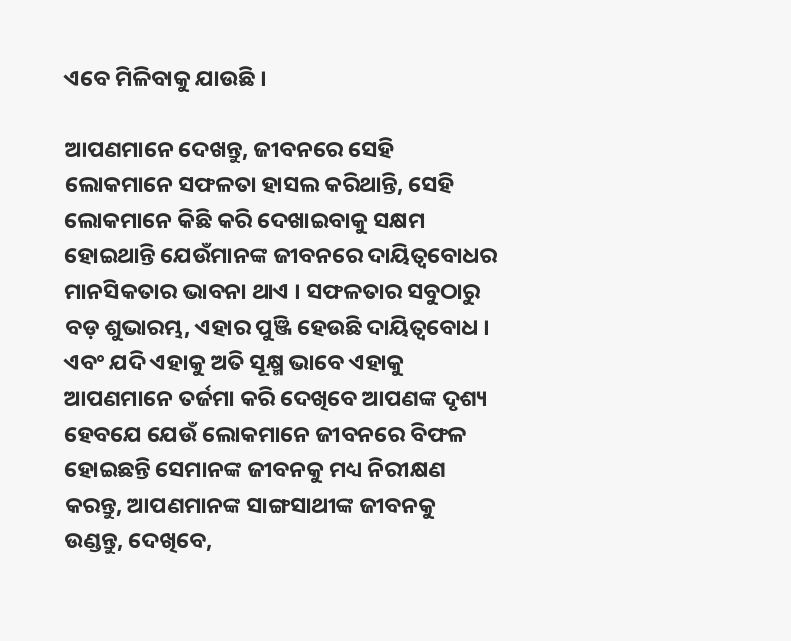ଏବେ ମିଳିବାକୁ ଯାଉଛି ।

ଆପଣମାନେ ଦେଖନ୍ତୁ, ଜୀବନରେ ସେହି ଲୋକମାନେ ସଫଳତା ହାସଲ କରିଥାନ୍ତି, ସେହି ଲୋକମାନେ କିଛି କରି ଦେଖାଇବାକୁ ସକ୍ଷମ ହୋଇଥାନ୍ତି ଯେଉଁମାନଙ୍କ ଜୀବନରେ ଦାୟିତ୍ୱବୋଧର ମାନସିକତାର ଭାବନା ଥାଏ । ସଫଳତାର ସବୁଠାରୁ ବଡ଼ ଶୁଭାରମ୍ଭ, ଏହାର ପୁଞ୍ଜି ହେଉଛି ଦାୟିତ୍ୱବୋଧ । ଏବଂ ଯଦି ଏହାକୁ ଅତି ସୂକ୍ଷ୍ମ ଭାବେ ଏହାକୁ ଆପଣମାନେ ତର୍ଜମା କରି ଦେଖିବେ ଆପଣଙ୍କ ଦୃଶ୍ୟ ହେବଯେ ଯେଉଁ ଲୋକମାନେ ଜୀବନରେ ବିଫଳ ହୋଇଛନ୍ତି ସେମାନଙ୍କ ଜୀବନକୁ ମଧ୍ୟ ନିରୀକ୍ଷଣ କରନ୍ତୁ, ଆପଣମାନଙ୍କ ସାଙ୍ଗସାଥୀଙ୍କ ଜୀବନକୁ ଉଣ୍ଡନ୍ତୁ, ଦେଖିବେ,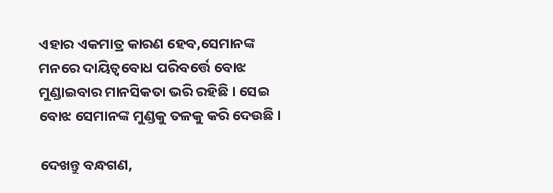ଏହାର ଏକମାତ୍ର କାରଣ ହେବ,ସେମାନଙ୍କ ମନରେ ଦାୟିତ୍ୱବୋଧ ପରିବର୍ତ୍ତେ ବୋଝ ମୁଣ୍ଡାଇବାର ମାନସିକତା ଭରି ରହିଛି । ସେଇ ବୋଝ ସେମାନଙ୍କ ମୁଣ୍ଡକୁ ତଳକୁ କରି ଦେଉଛି ।

ଦେଖନ୍ତୁ ବନ୍ଧଗଣ,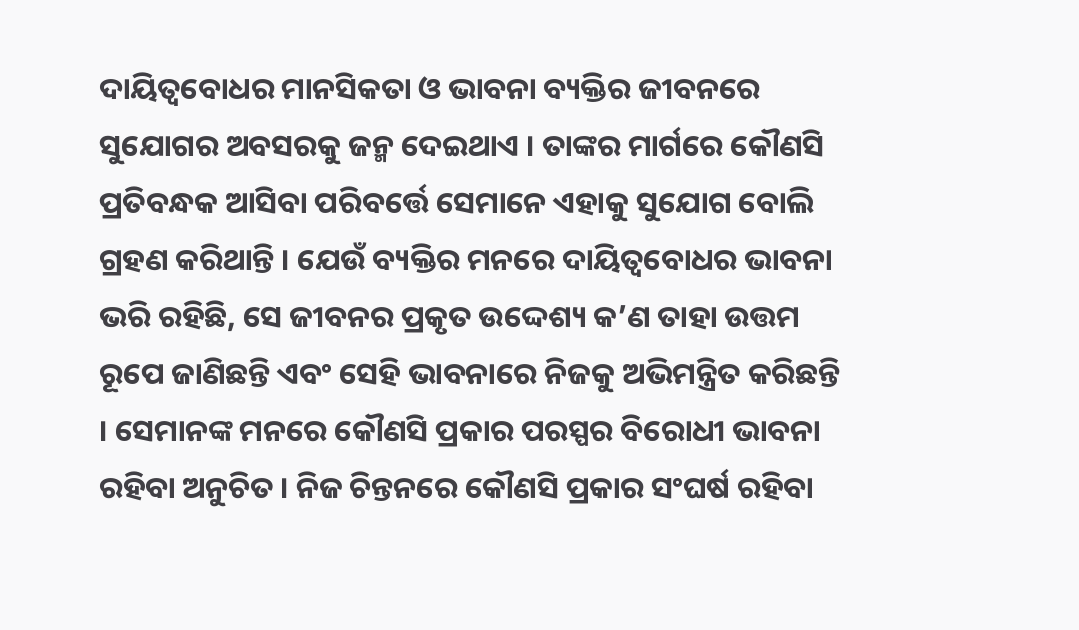ଦାୟିତ୍ୱବୋଧର ମାନସିକତା ଓ ଭାବନା ବ୍ୟକ୍ତିର ଜୀବନରେ ସୁଯୋଗର ଅବସରକୁ ଜନ୍ମ ଦେଇଥାଏ । ତାଙ୍କର ମାର୍ଗରେ କୌଣସି ପ୍ରତିବନ୍ଧକ ଆସିବା ପରିବର୍ତ୍ତେ ସେମାନେ ଏହାକୁ ସୁଯୋଗ ବୋଲି ଗ୍ରହଣ କରିଥାନ୍ତି । ଯେଉଁ ବ୍ୟକ୍ତିର ମନରେ ଦାୟିତ୍ୱବୋଧର ଭାବନା ଭରି ରହିଛି, ସେ ଜୀବନର ପ୍ରକୃତ ଉଦ୍ଦେଶ୍ୟ କ’ଣ ତାହା ଉତ୍ତମ ରୂପେ ଜାଣିଛନ୍ତି ଏବଂ ସେହି ଭାବନାରେ ନିଜକୁ ଅଭିମନ୍ତ୍ରିତ କରିଛନ୍ତି । ସେମାନଙ୍କ ମନରେ କୌଣସି ପ୍ରକାର ପରସ୍ପର ବିରୋଧୀ ଭାବନା ରହିବା ଅନୁଚିତ । ନିଜ ଚିନ୍ତନରେ କୌଣସି ପ୍ରକାର ସଂଘର୍ଷ ରହିବା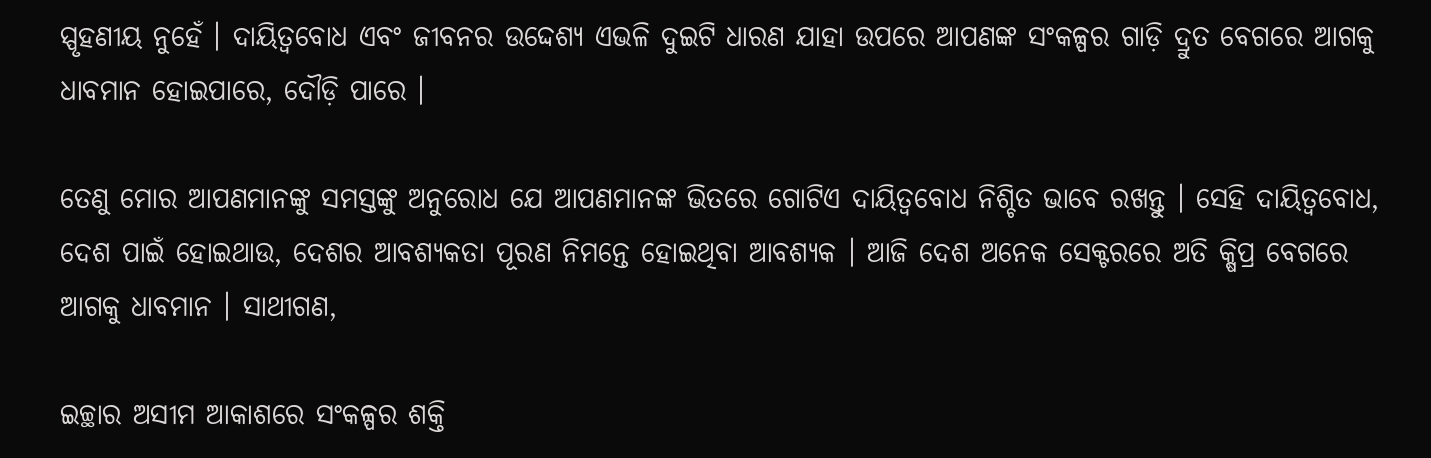ସ୍ପୃହଣୀୟ ନୁହେଁ । ଦାୟିତ୍ୱବୋଧ ଏବଂ ଜୀବନର ଉଦ୍ଦେଶ୍ୟ ଏଭଳି ଦୁଇଟି ଧାରଣ ଯାହା ଉପରେ ଆପଣଙ୍କ ସଂକଳ୍ପର ଗାଡ଼ି ଦ୍ରୁତ ବେଗରେ ଆଗକୁ ଧାବମାନ ହୋଇପାରେ, ଦୌଡ଼ି ପାରେ ।

ତେଣୁ ମୋର ଆପଣମାନଙ୍କୁ ସମସ୍ତଙ୍କୁ ଅନୁରୋଧ ଯେ ଆପଣମାନଙ୍କ ଭିତରେ ଗୋଟିଏ ଦାୟିତ୍ୱବୋଧ ନିଶ୍ଚିତ ଭାବେ ରଖନ୍ତୁ । ସେହି ଦାୟିତ୍ୱବୋଧ, ଦେଶ ପାଇଁ ହୋଇଥାଉ, ଦେଶର ଆବଶ୍ୟକତା ପୂରଣ ନିମନ୍ତେ ହୋଇଥିବା ଆବଶ୍ୟକ । ଆଜି ଦେଶ ଅନେକ ସେକ୍ଟରରେ ଅତି କ୍ଷିପ୍ର ବେଗରେ ଆଗକୁ ଧାବମାନ । ସାଥୀଗଣ,

ଇଚ୍ଛାର ଅସୀମ ଆକାଶରେ ସଂକଳ୍ପର ଶକ୍ତି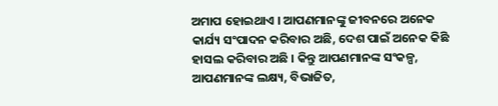ଅମାପ ହୋଇଥାଏ । ଆପଣମାନଙ୍କୁ ଜୀବନରେ ଅନେକ କାର୍ଯ୍ୟ ସଂପାଦନ କରିବାର ଅଛି, ଦେଶ ପାଇଁ ଅନେକ କିଛି ହାସଲ କରିବାର ଅଛି । କିନ୍ତୁ ଆପଣମାନଙ୍କ ସଂକଳ୍ପ, ଆପଣମାନଙ୍କ ଲକ୍ଷ୍ୟ, ବିଭାଜିତ,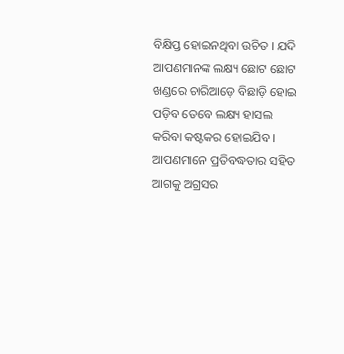ବିକ୍ଷିପ୍ତ ହୋଇନଥିବା ଉଚିତ । ଯଦି ଆପଣମାନଙ୍କ ଲକ୍ଷ୍ୟ ଛୋଟ ଛୋଟ ଖଣ୍ଡରେ ଚାରିଆଡ଼େ ବିଛାଡ଼ି ହୋଇ ପଡ଼ିବ ତେବେ ଲକ୍ଷ୍ୟ ହାସଲ କରିବା କଷ୍ଟକର ହୋଇଯିବ । ଆପଣମାନେ ପ୍ରତିବଦ୍ଧତାର ସହିତ ଆଗକୁ ଅଗ୍ରସର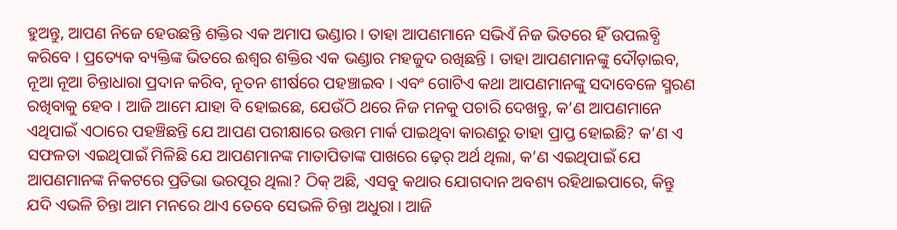ହୁଅନ୍ତୁ, ଆପଣ ନିଜେ ହେଉଛନ୍ତି ଶକ୍ତିର ଏକ ଅମାପ ଭଣ୍ଡାର । ତାହା ଆପଣମାନେ ସଭିଏଁ ନିଜ ଭିତରେ ହିଁ ଉପଲବ୍ଧି କରିବେ । ପ୍ରତ୍ୟେକ ବ୍ୟକ୍ତିଙ୍କ ଭିତରେ ଈଶ୍ୱର ଶକ୍ତିର ଏକ ଭଣ୍ଡାର ମହଜୁଦ ରଖିଛନ୍ତି । ତାହା ଆପଣମାନଙ୍କୁ ଦୌଡ଼ାଇବ, ନୂଆ ନୂଆ ଚିନ୍ତାଧାରା ପ୍ରଦାନ କରିବ, ନୂତନ ଶୀର୍ଷରେ ପହଞ୍ଚାଇବ । ଏବଂ ଗୋଟିଏ କଥା ଆପଣମାନଙ୍କୁ ସଦାବେଳେ ସ୍ମରଣ ରଖିବାକୁ ହେବ । ଆଜି ଆମେ ଯାହା ବି ହୋଇଛେ, ଯେଉଁଠି ଥରେ ନିଜ ମନକୁ ପଚାରି ଦେଖନ୍ତୁ, କ’ଣ ଆପଣମାନେ ଏଥିପାଇଁ ଏଠାରେ ପହଞ୍ଚିଛନ୍ତି ଯେ ଆପଣ ପରୀକ୍ଷାରେ ଉତ୍ତମ ମାର୍କ ପାଇଥିବା କାରଣରୁ ତାହା ପ୍ରାପ୍ତ ହୋଇଛି? କ’ଣ ଏ ସଫଳତା ଏଇଥିପାଇଁ ମିଳିଛି ଯେ ଆପଣମାନଙ୍କ ମାତାପିତାଙ୍କ ପାଖରେ ଢ଼େର୍‌ ଅର୍ଥ ଥିଲା, କ’ଣ ଏଇଥିପାଇଁ ଯେ ଆପଣମାନଙ୍କ ନିକଟରେ ପ୍ରତିଭା ଭରପୂର ଥିଲା? ଠିକ୍‌ ଅଛି, ଏସବୁ କଥାର ଯୋଗଦାନ ଅବଶ୍ୟ ରହିଥାଇପାରେ, କିନ୍ତୁ ଯଦି ଏଭଳି ଚିନ୍ତା ଆମ ମନରେ ଥାଏ ତେବେ ସେଭଳି ଚିନ୍ତା ଅଧୁରା । ଆଜି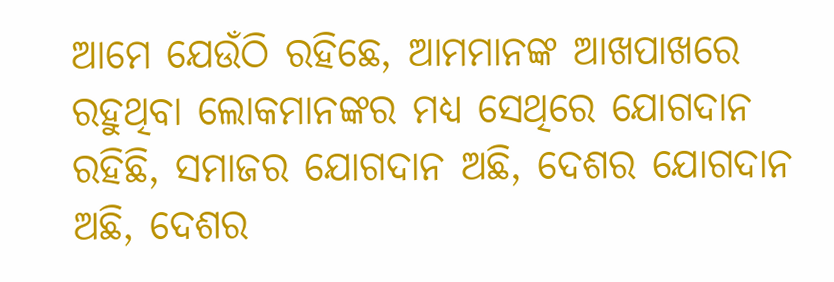ଆମେ ଯେଉଁଠି ରହିଛେ, ଆମମାନଙ୍କ ଆଖପାଖରେ ରହୁଥିବା ଲୋକମାନଙ୍କର ମଧ୍ୟ ସେଥିରେ ଯୋଗଦାନ ରହିଛି, ସମାଜର ଯୋଗଦାନ ଅଛି, ଦେଶର ଯୋଗଦାନ ଅଛି, ଦେଶର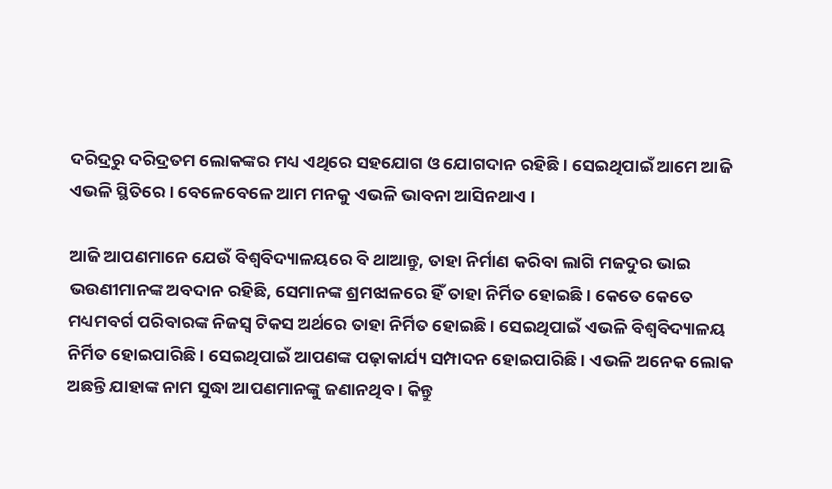ଦରିଦ୍ରରୁ ଦରିଦ୍ରତମ ଲୋକଙ୍କର ମଧ୍ୟ ଏଥିରେ ସହଯୋଗ ଓ ଯୋଗଦାନ ରହିଛି । ସେଇଥିପାଇଁ ଆମେ ଆଜି ଏଭଳି ସ୍ଥିତିରେ । ବେଳେବେଳେ ଆମ ମନକୁ ଏଭଳି ଭାବନା ଆସିନଥାଏ ।

ଆଜି ଆପଣମାନେ ଯେଉଁ ବିଶ୍ୱବିଦ୍ୟାଳୟରେ ବି ଥାଆନ୍ତୁ, ତାହା ନିର୍ମାଣ କରିବା ଲାଗି ମଜଦୁର ଭାଇ ଭଉଣୀମାନଙ୍କ ଅବଦାନ ରହିଛି, ସେମାନଙ୍କ ଶ୍ରମଝାଳରେ ହିଁ ତାହା ନିର୍ମିତ ହୋଇଛି । କେତେ କେତେ ମଧ୍ୟମବର୍ଗ ପରିବାରଙ୍କ ନିଜସ୍ୱ ଟିକସ ଅର୍ଥରେ ତାହା ନିର୍ମିତ ହୋଇଛି । ସେଇଥିପାଇଁ ଏଭଳି ବିଶ୍ୱବିଦ୍ୟାଳୟ ନିର୍ମିତ ହୋଇପାରିଛି । ସେଇଥିପାଇଁ ଆପଣଙ୍କ ପଢ଼ାକାର୍ଯ୍ୟ ସମ୍ପାଦନ ହୋଇପାରିଛି । ଏଭଳି ଅନେକ ଲୋକ ଅଛନ୍ତି ଯାହାଙ୍କ ନାମ ସୁଦ୍ଧା ଆପଣମାନଙ୍କୁ ଜଣାନଥିବ । କିନ୍ତୁ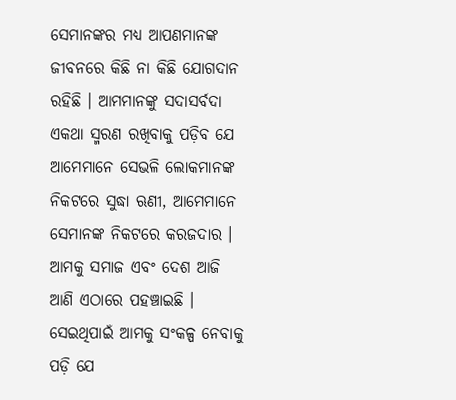ସେମାନଙ୍କର ମଧ୍ୟ ଆପଣମାନଙ୍କ ଜୀବନରେ କିଛି ନା କିଛି ଯୋଗଦାନ ରହିଛି । ଆମମାନଙ୍କୁ ସଦାସର୍ବଦା ଏକଥା ସ୍ମରଣ ରଖିବାକୁ ପଡ଼ିବ ଯେ ଆମେମାନେ ସେଭଳି ଲୋକମାନଙ୍କ ନିକଟରେ ସୁଦ୍ଧା ଋଣୀ, ଆମେମାନେ ସେମାନଙ୍କ ନିକଟରେ କରଜଦାର । ଆମକୁ ସମାଜ ଏବଂ ଦେଶ ଆଜି ଆଣି ଏଠାରେ ପହଞ୍ଚାଇଛି । ସେଇଥିପାଇଁ ଆମକୁ ସଂକଳ୍ପ ନେବାକୁ ପଡ଼ି ଯେ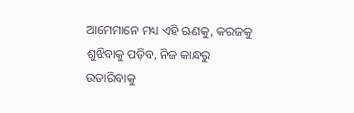ଆମେମାନେ ମଧ୍ୟ ଏହି ଋଣକୁ, କରଜକୁ ଶୁଝିବାକୁ ପଡ଼ିବ, ନିଜ କାନ୍ଧରୁ ଉତାରିବାକୁ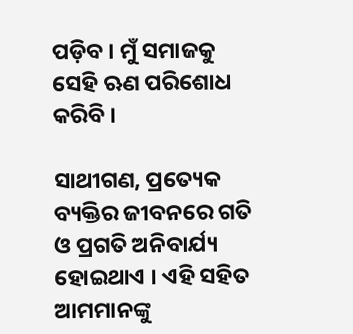ପଡ଼ିବ । ମୁଁ ସମାଜକୁ ସେହି ଋଣ ପରିଶୋଧ କରିବି ।

ସାଥୀଗଣ, ପ୍ରତ୍ୟେକ ବ୍ୟକ୍ତିର ଜୀବନରେ ଗତି ଓ ପ୍ରଗତି ଅନିବାର୍ଯ୍ୟ ହୋଇଥାଏ । ଏହି ସହିତ ଆମମାନଙ୍କୁ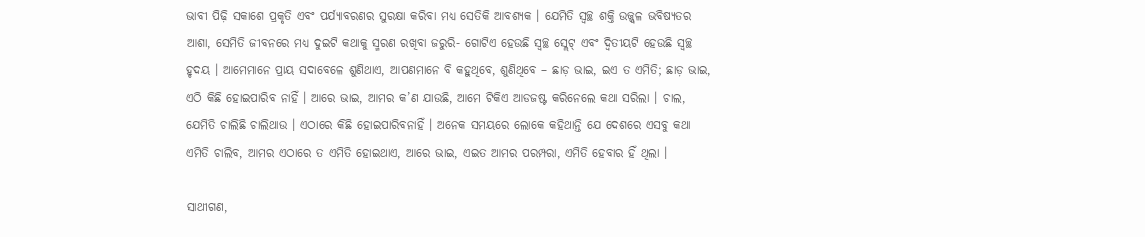ଭାବୀ ପିଢ଼ି ସକାଶେ ପ୍ରକୃତି ଏବଂ ପର୍ଯ୍ୟାବରଣର ସୁରକ୍ଷା କରିବା ମଧ୍ୟ ସେତିକି ଆବଶ୍ୟକ । ଯେମିତି ସ୍ୱଚ୍ଛ ଶକ୍ତି ଉଜ୍ଜ୍ୱଳ ଭବିଷ୍ୟତର ଆଶା, ସେମିତି ଜୀବନରେ ମଧ୍ୟ ଦୁଇଟି କଥାକୁ ସ୍ମରଣ ରଖିବା ଜରୁରି- ଗୋଟିଏ ହେଉଛି ସ୍ୱଚ୍ଛ ସ୍ଲେଟ୍‌ ଏବଂ ଦ୍ୱିତୀୟଟି ହେଉଛି ସ୍ୱଚ୍ଛ ହୃଦୟ । ଆମେମାନେ ପ୍ରାୟ ସଦାବେଳେ ଶୁଣିଥାଏ, ଆପଣମାନେ ବି କହୁଥିବେ, ଶୁଣିଥିବେ – ଛାଡ଼ ଭାଇ, ଇଏ ତ ଏମିତି; ଛାଡ଼ ଭାଇ,  ଏଠି କିଛି ହୋଇପାରିବ ନାହିଁ । ଆରେ ଭାଇ, ଆମର କ’ଣ ଯାଉଛି, ଆମେ ଟିକିଏ ଆଡଜଷ୍ଟ କରିନେଲେ କଥା ସରିଲା । ଚାଲ, ଯେମିତି ଚାଲିଛି ଚାଲିଥାଉ । ଏଠାରେ କିଛି ହୋଇପାରିବନାହିଁ । ଅନେକ ସମୟରେ ଲୋକେ କହିଥାନ୍ତି ଯେ ଦେଶରେ ଏସବୁ କଥା ଏମିତି ଚାଲିବ, ଆମର ଏଠାରେ ତ ଏମିତି ହୋଇଥାଏ, ଆରେ ଭାଇ, ଏଇତ ଆମର ପରମ୍ପରା, ଏମିତି ହେବାର ହିଁ ଥିଲା ।

ସାଥୀଗଣ,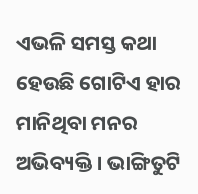ଏଭଳି ସମସ୍ତ କଥା ହେଉଛି ଗୋଟିଏ ହାର ମାନିଥିବା ମନର ଅଭିବ୍ୟକ୍ତି । ଭାଙ୍ଗିତୁଟି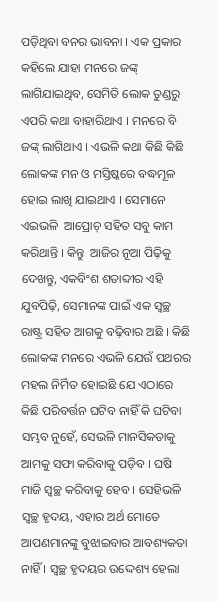ପଡ଼ିଥିବା ବନର ଭାବନା । ଏକ ପ୍ରକାର କହିଲେ ଯାହା ମନରେ ଜଙ୍କ୍‌ ଲାଗିଯାଇଥିବ, ସେମିତି ଲୋକ ତୁଣ୍ଡରୁ ଏପରି କଥା ବାହାରିଥାଏ । ମନରେ ବି ଜଙ୍କ୍‌ ଲାଗିଥାଏ । ଏଭଳି କଥା କିଛି କିଛି ଲୋକଙ୍କ ମନ ଓ ମସ୍ତିଷ୍କରେ ବଦ୍ଧମୂଳ ହୋଇ ଲାଖି ଯାଇଥାଏ । ସେମାନେ ଏଇଭଳି  ଆପ୍ରୋଚ୍‌ ସହିତ ସବୁ କାମ କରିଥାନ୍ତି । କିନ୍ତୁ  ଆଜିର ନୂଆ ପିଢ଼ିକୁ ଦେଖନ୍ତୁ, ଏକବିଂଶ ଶତାବ୍ଦୀର ଏହି ଯୁବପିଢ଼ି, ସେମାନଙ୍କ ପାଇଁ ଏକ ସ୍ୱଚ୍ଛ ରାଷ୍ଟ୍ର ସହିତ ଆଗକୁ ବଢ଼ିବାର ଅଛି । କିଛି ଲୋକଙ୍କ ମନରେ ଏଭଳି ଯେଉଁ ପଥରର ମହଲ ନିର୍ମିତ ହୋଇଛି ଯେ ଏଠାରେ କିଛି ପରିବର୍ତ୍ତନ ଘଟିବ ନାହିଁ କି ଘଟିବା ସମ୍ଭବ ନୁହେଁ, ସେଭଳି ମାନସିକତାକୁ ଆମକୁ ସଫା କରିବାକୁ ପଡ଼ିବ । ଘଷି ମାଜି ସ୍ୱଚ୍ଛ କରିବାକୁ ହେବ । ସେହିଭଳି ସ୍ୱଚ୍ଛ ହୃଦୟ, ଏହାର ଅର୍ଥ ମୋତେ ଆପଣମାନଙ୍କୁ ବୁଝାଇବାର ଆବଶ୍ୟକତା ନାହିଁ । ସ୍ୱଚ୍ଛ ହୃଦୟର ଉଦ୍ଦେଶ୍ୟ ହେଲା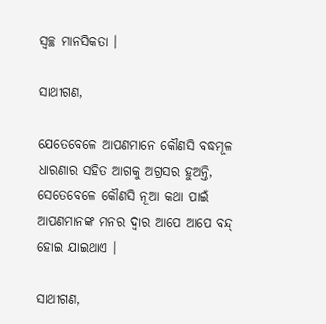ସ୍ୱଚ୍ଛ ମାନସିକତା ।

ସାଥୀଗଣ,

ଯେତେବେଳେ ଆପଣମାନେ କୌଣସି ବଦ୍ଧମୂଳ ଧାରଣାର ସହିତ ଆଗକୁ ଅଗ୍ରସର ହୁଅନ୍ତି, ସେତେବେଳେ କୌଣସି ନୂଆ କଥା ପାଇଁ ଆପଣମାନଙ୍କ ମନର ଦ୍ୱାର ଆପେ ଆପେ ବନ୍ଦ୍‌ ହୋଇ ଯାଇଥାଏ ।

ସାଥୀଗଣ,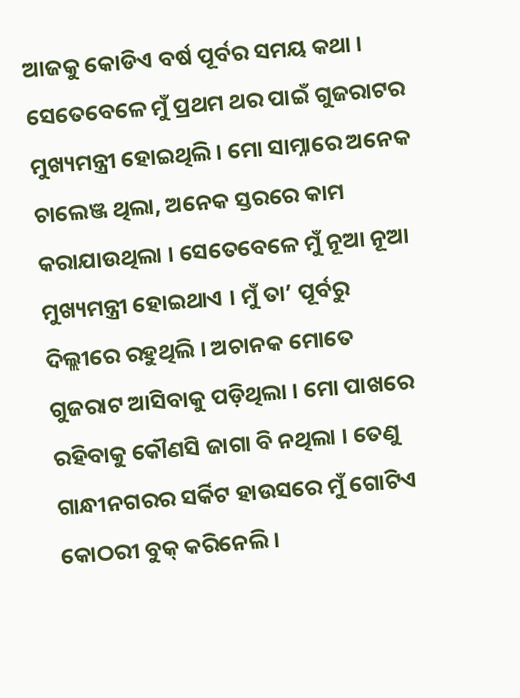ଆଜକୁ କୋଡିଏ ବର୍ଷ ପୂର୍ବର ସମୟ କଥା । ସେତେବେଳେ ମୁଁ ପ୍ରଥମ ଥର ପାଇଁ ଗୁଜରାଟର ମୁଖ୍ୟମନ୍ତ୍ରୀ ହୋଇଥିଲି । ମୋ ସାମ୍ନାରେ ଅନେକ ଚାଲେଞ୍ଜ ଥିଲା, ଅନେକ ସ୍ତରରେ କାମ କରାଯାଉଥିଲା । ସେତେବେଳେ ମୁଁ ନୂଆ ନୂଆ ମୁଖ୍ୟମନ୍ତ୍ରୀ ହୋଇଥାଏ । ମୁଁ ତା’ ପୂର୍ବରୁ ଦିଲ୍ଲୀରେ ରହୁଥିଲି । ଅଚାନକ ମୋତେ ଗୁଜରାଟ ଆସିବାକୁ ପଡ଼ିଥିଲା । ମୋ ପାଖରେ ରହିବାକୁ କୌଣସି ଜାଗା ବି ନଥିଲା । ତେଣୁ ଗାନ୍ଧୀନଗରର ସର୍କିଟ ହାଉସରେ ମୁଁ ଗୋଟିଏ କୋଠରୀ ବୁକ୍‌ କରିନେଲି ।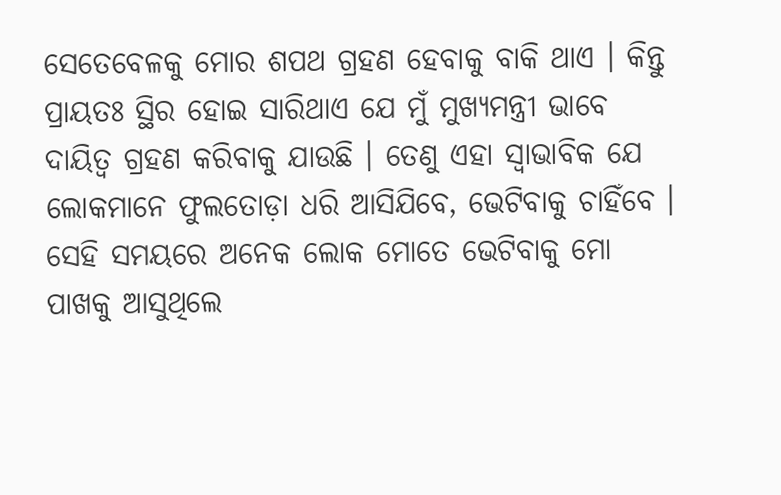ସେତେବେଳକୁ ମୋର ଶପଥ ଗ୍ରହଣ ହେବାକୁ ବାକି ଥାଏ । କିନ୍ତୁ ପ୍ରାୟତଃ ସ୍ଥିର ହୋଇ ସାରିଥାଏ ଯେ ମୁଁ ମୁଖ୍ୟମନ୍ତ୍ରୀ ଭାବେ ଦାୟିତ୍ୱ ଗ୍ରହଣ କରିବାକୁ ଯାଉଛି । ତେଣୁ ଏହା ସ୍ୱାଭାବିକ ଯେ ଲୋକମାନେ ଫୁଲତୋଡ଼ା ଧରି ଆସିଯିବେ, ଭେଟିବାକୁ ଚାହିଁବେ । ସେହି ସମୟରେ ଅନେକ ଲୋକ ମୋତେ ଭେଟିବାକୁ ମୋ ପାଖକୁ ଆସୁଥିଲେ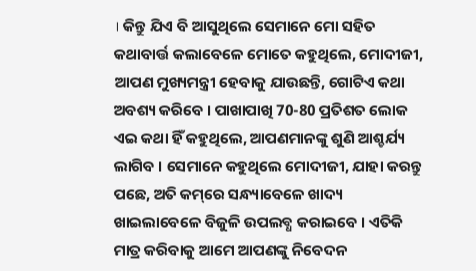। କିନ୍ତୁ ଯିଏ ବି ଆସୁଥିଲେ ସେମାନେ ମୋ ସହିତ କଥାବାର୍ତ୍ତ କଲାବେଳେ ମୋତେ କହୁଥିଲେ, ମୋଦୀଜୀ, ଆପଣ ମୁଖ୍ୟମନ୍ତ୍ରୀ ହେବାକୁ ଯାଉଛନ୍ତି, ଗୋଟିଏ କଥା ଅବଶ୍ୟ କରିବେ । ପାଖାପାଖି 70-80 ପ୍ରତିଶତ ଲୋକ ଏଇ କଥା ହିଁ କହୁଥିଲେ, ଆପଣମାନଙ୍କୁ ଶୁଣି ଆଶ୍ଚର୍ଯ୍ୟ ଲାଗିବ । ସେମାନେ କହୁଥିଲେ ମୋଦୀଜୀ, ଯାହା କରନ୍ତୁ ପଛେ, ଅତି କମ୍‌ରେ ସନ୍ଧ୍ୟାବେଳେ ଖାଦ୍ୟ ଖାଇଲାବେଳେ ବିଜୁଳି ଉପଲବ୍ଧ କରାଇବେ । ଏତିକି ମାତ୍ର କରିବାକୁ ଆମେ ଆପଣଙ୍କୁ ନିବେଦନ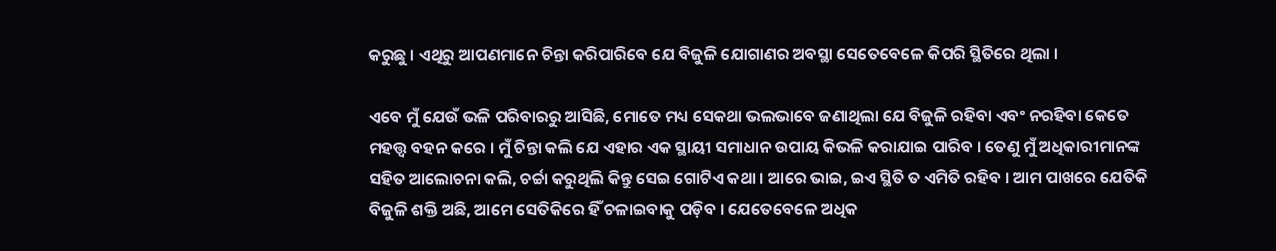କରୁଛୁ । ଏଥିରୁ ଆପଣମାନେ ଚିନ୍ତା କରିପାରିବେ ଯେ ବିଜୁଳି ଯୋଗାଣର ଅବସ୍ଥା ସେତେବେଳେ କିପରି ସ୍ଥିତିରେ ଥିଲା ।

ଏବେ ମୁଁ ଯେଉଁ ଭଳି ପରିବାରରୁ ଆସିଛି, ମୋତେ ମଧ୍ୟ ସେକଥା ଭଲଭାବେ ଜଣାଥିଲା ଯେ ବିଜୁଳି ରହିବା ଏବଂ ନରହିବା କେତେ ମହତ୍ତ୍ୱ ବହନ କରେ । ମୁଁ ଚିନ୍ତା କଲି ଯେ ଏହାର ଏକ ସ୍ଥାୟୀ ସମାଧାନ ଉପାୟ କିଭଳି କରାଯାଇ ପାରିବ । ତେଣୁ ମୁଁ ଅଧିକାରୀମାନଙ୍କ ସହିତ ଆଲୋଚନା କଲି, ଚର୍ଚ୍ଚା କରୁଥିଲି କିନ୍ତୁ ସେଇ ଗୋଟିଏ କଥା । ଆରେ ଭାଇ, ଇଏ ସ୍ଥିତି ତ ଏମିତି ରହିବ । ଆମ ପାଖରେ ଯେତିକି ବିଜୁଳି ଶକ୍ତି ଅଛି, ଆମେ ସେତିକିରେ ହିଁ ଚଳାଇବାକୁ ପଡ଼ିବ । ଯେତେବେଳେ ଅଧିକ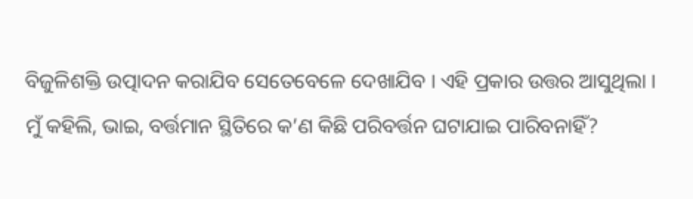ବିଜୁଳିଶକ୍ତି ଉତ୍ପାଦନ କରାଯିବ ସେତେବେଳେ ଦେଖାଯିବ । ଏହି ପ୍ରକାର ଉତ୍ତର ଆସୁଥିଲା । ମୁଁ କହିଲି, ଭାଇ, ବର୍ତ୍ତମାନ ସ୍ଥିତିରେ କ’ଣ କିଛି ପରିବର୍ତ୍ତନ ଘଟାଯାଇ ପାରିବନାହିଁ?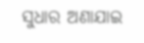ସୁଧାର ଅଣାଯାଇ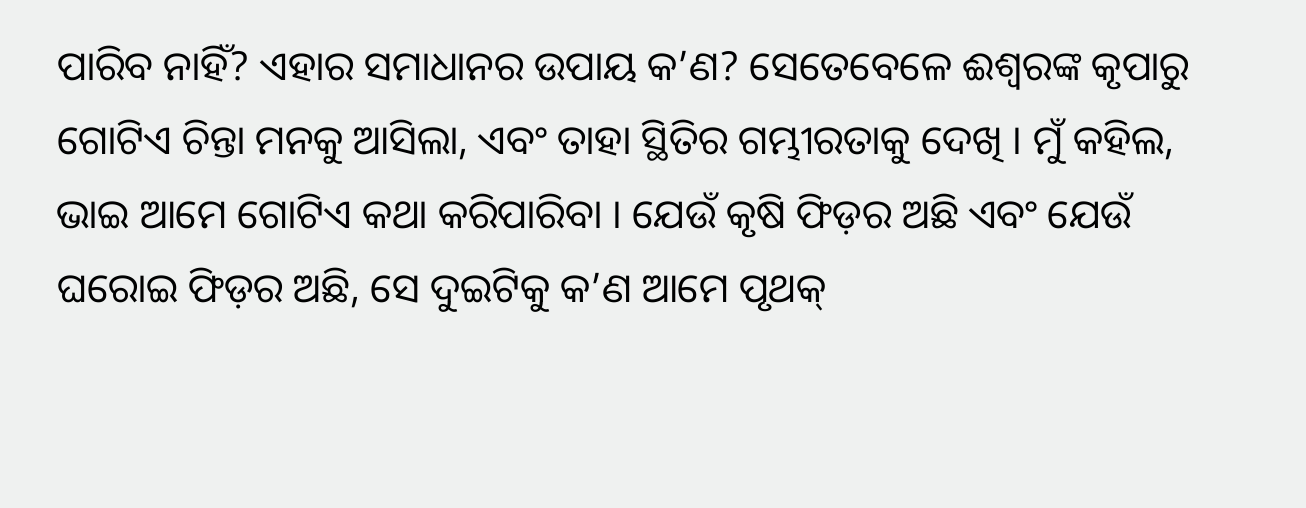ପାରିବ ନାହିଁ? ଏହାର ସମାଧାନର ଉପାୟ କ’ଣ? ସେତେବେଳେ ଈଶ୍ୱରଙ୍କ କୃପାରୁ ଗୋଟିଏ ଚିନ୍ତା ମନକୁ ଆସିଲା, ଏବଂ ତାହା ସ୍ଥିତିର ଗମ୍ଭୀରତାକୁ ଦେଖି । ମୁଁ କହିଲ, ଭାଇ ଆମେ ଗୋଟିଏ କଥା କରିପାରିବା । ଯେଉଁ କୃଷି ଫିଡ଼ର ଅଛି ଏବଂ ଯେଉଁ ଘରୋଇ ଫିଡ଼ର ଅଛି, ସେ ଦୁଇଟିକୁ କ’ଣ ଆମେ ପୃଥକ୍‌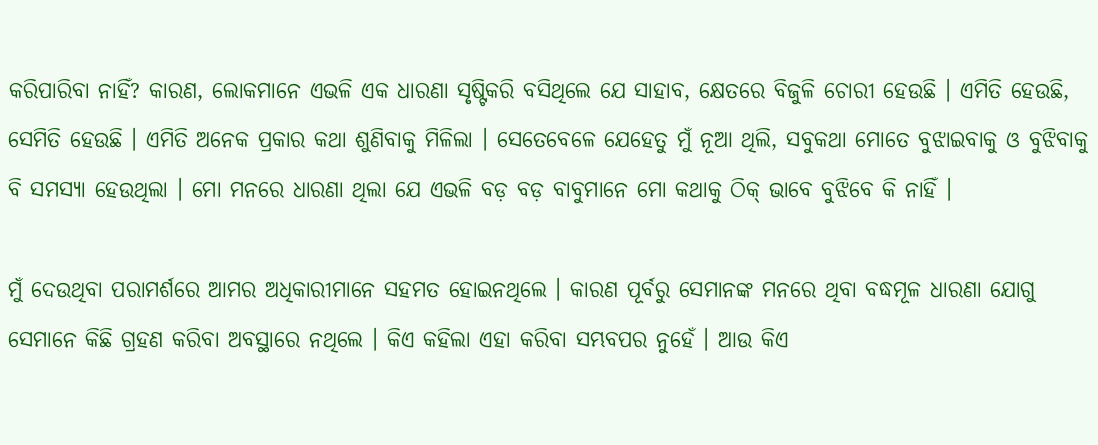କରିପାରିବା ନାହିଁ? କାରଣ, ଲୋକମାନେ ଏଭଳି ଏକ ଧାରଣା ସୃଷ୍ଟିକରି ବସିଥିଲେ ଯେ ସାହାବ, କ୍ଷେତରେ ବିଜୁଳି ଚୋରୀ ହେଉଛି । ଏମିତି ହେଉଛି, ସେମିତି ହେଉଛି । ଏମିତି ଅନେକ ପ୍ରକାର କଥା ଶୁଣିବାକୁ ମିଳିଲା । ସେତେବେଳେ ଯେହେତୁ ମୁଁ ନୂଆ ଥିଲି, ସବୁକଥା ମୋତେ ବୁଝାଇବାକୁ ଓ ବୁଝିବାକୁ ବି ସମସ୍ୟା ହେଉଥିଲା । ମୋ ମନରେ ଧାରଣା ଥିଲା ଯେ ଏଭଳି ବଡ଼ ବଡ଼ ବାବୁମାନେ ମୋ କଥାକୁ ଠିକ୍‌ ଭାବେ ବୁଝିବେ କି ନାହିଁ ।

ମୁଁ ଦେଉଥିବା ପରାମର୍ଶରେ ଆମର ଅଧିକାରୀମାନେ ସହମତ ହୋଇନଥିଲେ । କାରଣ ପୂର୍ବରୁ ସେମାନଙ୍କ ମନରେ ଥିବା ବଦ୍ଧମୂଳ ଧାରଣା ଯୋଗୁ ସେମାନେ କିଛି ଗ୍ରହଣ କରିବା ଅବସ୍ଥାରେ ନଥିଲେ । କିଏ କହିଲା ଏହା କରିବା ସମ୍ଭବପର ନୁହେଁ । ଆଉ କିଏ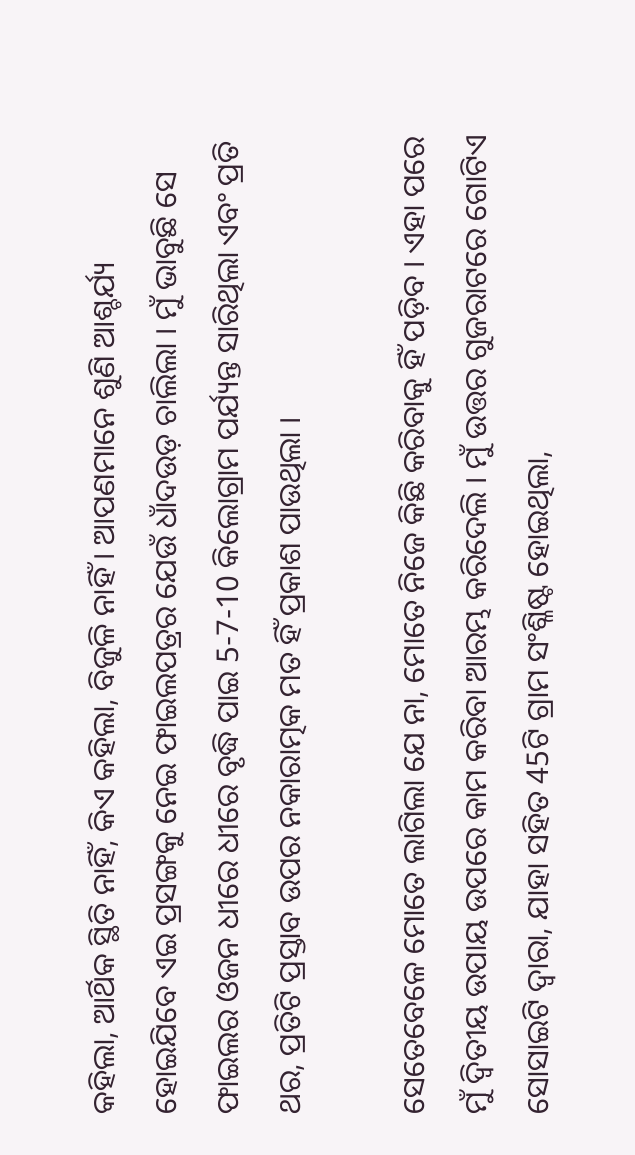କହିଲା, ଆର୍ଥିକ ସ୍ଥିତି ନାହିଁ, କିଏ କହିଲା, ବିଜୁଳି ନାହିଁ । ଆପଣମାନେ ଶୁଣି ଆଶ୍ଚର୍ଯ୍ୟ ହୋଇଯିବେ ଏଇ ପ୍ରସଙ୍ଗକୁ ନେଇ ଫାଇଲପତ୍ରର ଯେଉଁ ଧାଁଦଉଡ଼ ଚାଲିଲା । ମୁଁ ଭାବୁଛି ସେ ଫାଇଲର ଓଜନ ଧୀରେ ଧୀରେ ବୃଦ୍ଧି ପାଇ 5-7-10 କିଲୋଗ୍ରାମ ପର୍ଯ୍ୟନ୍ତ ସାରିଥିଲା ଏବଂ ପ୍ରତି ଥର, ପ୍ରତିଟି ପ୍ରସ୍ତାବ ଉପର ନକାରାତ୍ମକ ମତ ହିଁ ପ୍ରକାଶ ପାଉଥିଲା ।

ସେତେବେଳେ ମୋତେ ଲାଗିଲା ଯେ ନା, ମୋତେ ନିଜେ କିଛି କରିବାକୁ ହିଁ ପଡ଼ିବ । ଏହା ପରେ ମୁଁ ଦ୍ୱିତୀୟ ଉପାୟ ଉପରେ କାମ କରିବା ଆରମ୍ଭ କରିଦେଲି । ମୁଁ ଉତ୍ତର ଗୁଜରାଟରେ ଗୋଟିଏ ସୋସାଇଟି ଦ୍ୱାରା, ଯାହା ସହିତ 45ଟି ଗ୍ରାମ ସଂଶ୍ଳିଷ୍ଟ ହୋଇଥିଲା,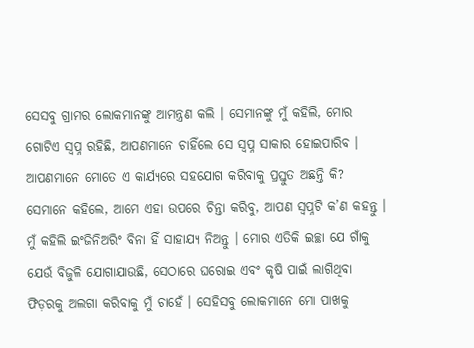ସେସବୁ ଗ୍ରାମର ଲୋକମାନଙ୍କୁ ଆମନ୍ତ୍ରଣ କଲି । ସେମାନଙ୍କୁ ମୁଁ କହିଲି, ମୋର ଗୋଟିଏ ସ୍ୱପ୍ନ ରହିଛି, ଆପଣମାନେ ଚାହିଁଲେ ସେ ସ୍ୱପ୍ନ ସାକାର ହୋଇପାରିବ । ଆପଣମାନେ ମୋତେ ଏ କାର୍ଯ୍ୟରେ ସହଯୋଗ କରିବାକୁ ପ୍ରସ୍ତୁତ ଅଛନ୍ତି କି? ସେମାନେ କହିଲେ, ଆମେ ଏହା ଉପରେ ଚିନ୍ତା କରିବୁ, ଆପଣ ସ୍ୱପ୍ନଟି କ’ଣ କହନ୍ତୁ । ମୁଁ କହିଲି ଇଂଜିନିଅରିଂ ବିନା ହିଁ ସାହାଯ୍ୟ ନିଅନ୍ତୁ । ମୋର ଏତିକି ଇଚ୍ଛା ଯେ ଗାଁକୁ ଯେଉଁ ବିଜୁଳି ଯୋଗାଯାଉଛି, ସେଠାରେ ଘରୋଇ ଏବଂ କୃଷି ପାଇଁ ଲାଗିଥିବା ଫିଡ଼ରକୁ ଅଲଗା କରିବାକୁ ମୁଁ ଚାହେଁ । ସେହିସବୁ ଲୋକମାନେ ମୋ ପାଖକୁ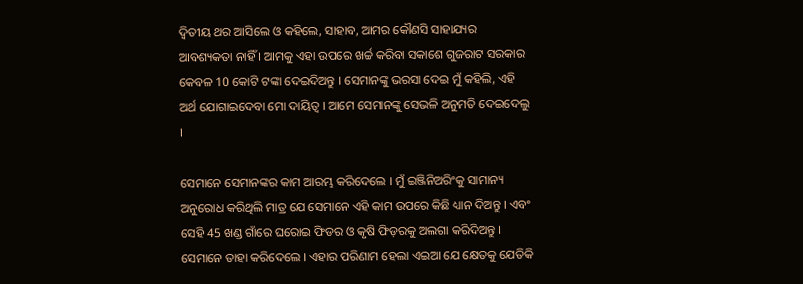ଦ୍ୱିତୀୟ ଥର ଆସିଲେ ଓ କହିଲେ, ସାହାବ, ଆମର କୌଣସି ସାହାଯ୍ୟର ଆବଶ୍ୟକତା ନାହିଁ । ଆମକୁ ଏହା ଉପରେ ଖର୍ଚ୍ଚ କରିବା ସକାଶେ ଗୁଜରାଟ ସରକାର କେବଳ 10 କୋଟି ଟଙ୍କା ଦେଇଦିଅନ୍ତୁ । ସେମାନଙ୍କୁ ଭରସା ଦେଇ ମୁଁ କହିଲି, ଏହି ଅର୍ଥ ଯୋଗାଇଦେବା ମୋ ଦାୟିତ୍ୱ । ଆମେ ସେମାନଙ୍କୁ ସେଭଳି ଅନୁମତି ଦେଇଦେଲୁ ।

ସେମାନେ ସେମାନଙ୍କର କାମ ଆରମ୍ଭ କରିଦେଲେ । ମୁଁ ଇଞ୍ଜିନିଅରିଂକୁ ସାମାନ୍ୟ ଅନୁରୋଧ କରିଥିଲି ମାତ୍ର ଯେ ସେମାନେ ଏହି କାମ ଉପରେ କିଛି ଧ୍ୟାନ ଦିଅନ୍ତୁ । ଏବଂ ସେହି 45 ଖଣ୍ଡ ଗାଁରେ ଘରୋଇ ଫିଡର ଓ କୃଷି ଫିଡ଼ରକୁ ଅଲଗା କରିଦିଅନ୍ତୁ । ସେମାନେ ତାହା କରିଦେଲେ । ଏହାର ପରିଣାମ ହେଲା ଏଇଆ ଯେ କ୍ଷେତକୁ ଯେତିକି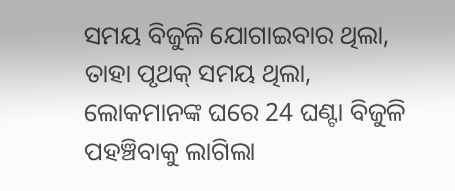ସମୟ ବିଜୁଳି ଯୋଗାଇବାର ଥିଲା, ତାହା ପୃଥକ୍‌ ସମୟ ଥିଲା, ଲୋକମାନଙ୍କ ଘରେ 24 ଘଣ୍ଟା ବିଜୁଳି ପହଞ୍ଚିବାକୁ ଲାଗିଲା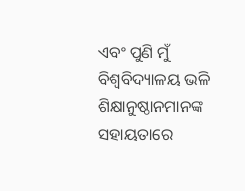ଏବଂ ପୁଣି ମୁଁ ବିଶ୍ୱବିଦ୍ୟାଳୟ ଭଳି ଶିକ୍ଷାନୁଷ୍ଠାନମାନଙ୍କ ସହାୟତାରେ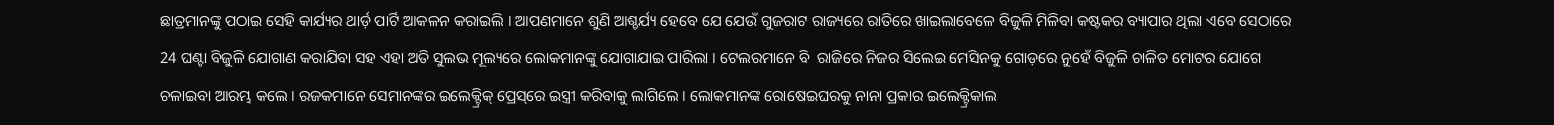ଛାତ୍ରମାନଙ୍କୁ ପଠାଇ ସେହି କାର୍ଯ୍ୟର ଥାର୍ଡ଼ ପାର୍ଟି ଆକଳନ କରାଇଲି । ଆପଣମାନେ ଶୁଣି ଆଶ୍ଚର୍ଯ୍ୟ ହେବେ ଯେ ଯେଉଁ ଗୁଜରାଟ ରାଜ୍ୟରେ ରାତିରେ ଖାଇଲାବେଳେ ବିଜୁଳି ମିଳିବା କଷ୍ଟକର ବ୍ୟାପାର ଥିଲା ଏବେ ସେଠାରେ 24 ଘଣ୍ଟା ବିଜୁଳି ଯୋଗାଣ କରାଯିବା ସହ ଏହା ଅତି ସୁଲଭ ମୂଲ୍ୟରେ ଲୋକମାନଙ୍କୁ ଯୋଗାଯାଇ ପାରିଲା । ଟେଲରମାନେ ବି  ରାଜିରେ ନିଜର ସିଲେଇ ମେସିନକୁ ଗୋଡ଼ରେ ନୁହେଁ ବିଜୁଳି ଚାଳିତ ମୋଟର ଯୋଗେ ଚଳାଇବା ଆରମ୍ଭ କଲେ । ରଜକମାନେ ସେମାନଙ୍କର ଇଲେକ୍ଟ୍ରିକ୍‌ ପ୍ରେସ୍‌ରେ ଇସ୍ତ୍ରୀ କରିବାକୁ ଲାଗିଲେ । ଲୋକମାନଙ୍କ ରୋଷେଇଘରକୁ ନାନା ପ୍ରକାର ଇଲେକ୍ଟ୍ରିକାଲ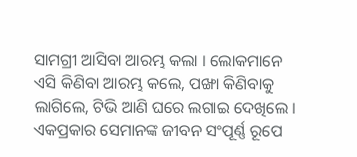ସାମଗ୍ରୀ ଆସିବା ଆରମ୍ଭ କଲା । ଲୋକମାନେ ଏସି କିଣିବା ଆରମ୍ଭ କଲେ, ପଙ୍ଖା କିଣିବାକୁ ଲାଗିଲେ, ଟିଭି ଆଣି ଘରେ ଲଗାଇ ଦେଖିଲେ । ଏକପ୍ରକାର ସେମାନଙ୍କ ଜୀବନ ସଂପୂର୍ଣ୍ଣ ରୂପେ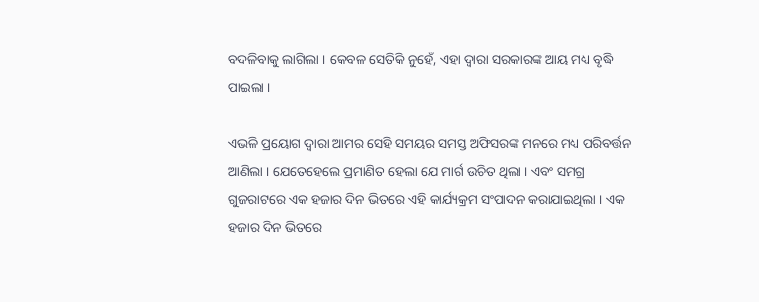ବଦଳିବାକୁ ଲାଗିଲା । କେବଳ ସେତିକି ନୁହେଁ, ଏହା ଦ୍ୱାରା ସରକାରଙ୍କ ଆୟ ମଧ୍ୟ ବୃଦ୍ଧି ପାଇଲା ।

ଏଭଳି ପ୍ରୟୋଗ ଦ୍ୱାରା ଆମର ସେହି ସମୟର ସମସ୍ତ ଅଫିସରଙ୍କ ମନରେ ମଧ୍ୟ ପରିବର୍ତ୍ତନ ଆଣିଲା । ଯେତେହେଲେ ପ୍ରମାଣିତ ହେଲା ଯେ ମାର୍ଗ ଉଚିତ ଥିଲା । ଏବଂ ସମଗ୍ର ଗୁଜରାଟରେ ଏକ ହଜାର ଦିନ ଭିତରେ ଏହି କାର୍ଯ୍ୟକ୍ରମ ସଂପାଦନ କରାଯାଇଥିଲା । ଏକ ହଜାର ଦିନ ଭିତରେ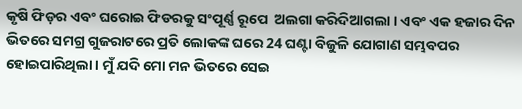କୃଷି ଫିଡ଼ର ଏବଂ ଘରୋଇ ଫିଡରକୁ ସଂପୂର୍ଣ୍ଣ ରୂପେ  ଅଲଗା କରିଦିଆଗଲା । ଏବଂ ଏକ ହଜାର ଦିନ ଭିତରେ ସମଗ୍ର ଗୁଜରାଟରେ ପ୍ରତି ଲୋକଙ୍କ ଘରେ 24 ଘଣ୍ଟା ବିଜୁଳି ଯୋଗାଣ ସମ୍ଭବପର ହୋଇପାରିଥିଲା । ମୁଁ ଯଦି ମୋ ମନ ଭିତରେ ସେଇ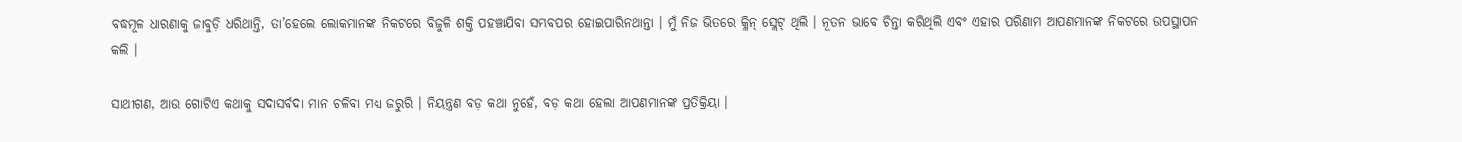ବଦ୍ଧମୂଳ ଧାରଣାକୁ ଜାବୁଡ଼ି ଧରିଥାନ୍ତି, ତା’ହେଲେ ଲୋକମାନଙ୍କ ନିକଟରେ ବିଜୁଳି ଶକ୍ତି ପହଞ୍ଚାଯିବା ସମ୍ଭବପର ହୋଇପାରିନଥାନ୍ତା । ମୁଁ ନିଜ ଭିତରେ କ୍ଳିନ୍‌ ସ୍ଲେଟ୍‌ ଥିଲି । ନୂତନ ଭାବେ ଚିନ୍ତା କରିଥିଲି ଏବଂ ଏହାର ପରିଣାମ ଆପଣମାନଙ୍କ ନିକଟରେ ଉପସ୍ଥାପନ କଲି ।

ସାଥୀଗଣ, ଆଉ ଗୋଟିଏ କଥାକୁ ସଦାସର୍ବଦା ମାନ ଚଳିବା ମଧ୍ୟ ଜରୁରି । ନିୟନ୍ତ୍ରଣ ବଡ଼ କଥା ନୁହେଁ, ବଡ଼ କଥା ହେଲା ଆପଣମାନଙ୍କ ପ୍ରତିକ୍ରିୟା ।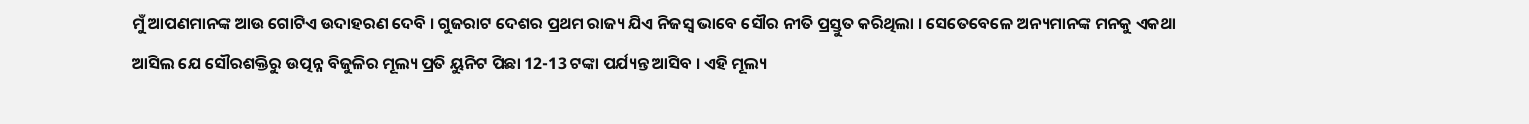ମୁଁ ଆପଣମାନଙ୍କ ଆଉ ଗୋଟିଏ ଉଦାହରଣ ଦେବି । ଗୁଜରାଟ ଦେଶର ପ୍ରଥମ ରାଜ୍ୟ ଯିଏ ନିଜସ୍ୱ ଭାବେ ସୌର ନୀତି ପ୍ରସ୍ତୁତ କରିଥିଲା । ସେତେବେଳେ ଅନ୍ୟମାନଙ୍କ ମନକୁ ଏକଥା ଆସିଲ ଯେ ସୌରଶକ୍ତିରୁ ଉତ୍ପନ୍ନ ବିଜୁଳିର ମୂଲ୍ୟ ପ୍ରତି ୟୁନିଟ ପିଛା 12-13 ଟଙ୍କା ପର୍ଯ୍ୟନ୍ତ ଆସିବ । ଏହି ମୂଲ୍ୟ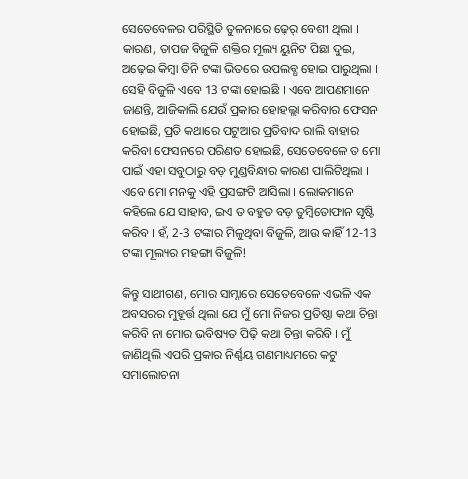ସେତେବେଳର ପରିସ୍ଥିତି ତୁଳନାରେ ଢ଼େର୍‌ ବେଶୀ ଥିଲା । କାରଣ, ତାପଜ ବିଜୁଳି ଶକ୍ତିର ମୂଲ୍ୟ ୟୁନିଟ ପିଛା ଦୁଇ, ଅଢ଼େଇ କିମ୍ବା ତିନି ଟଙ୍କା ଭିତରେ ଉପଲବ୍ଧ ହୋଇ ପାରୁଥିଲା । ସେହି ବିଜୁଳି ଏବେ 13 ଟଙ୍କା ହୋଇଛି । ଏବେ ଆପଣମାନେ ଜାଣନ୍ତି, ଆଜିକାଲି ଯେଉଁ ପ୍ରକାର ହୋହଲ୍ଲା କରିବାର ଫେସନ ହୋଇଛି, ପ୍ରତି କଥାରେ ପଟୁଆର ପ୍ରତିବାଦ ରାଲି ବାହାର କରିବା ଫେସନରେ ପରିଣତ ହୋଇଛି, ସେତେବେଳେ ତ ମୋ ପାଇଁ ଏହା ସବୁଠାରୁ ବଡ଼ ମୁଣ୍ଡବିନ୍ଧାର କାରଣ ପାଲିଟିଥିଲା । ଏବେ ମୋ ମନକୁ ଏହି ପ୍ରସଙ୍ଗଟି ଆସିଲା । ଲୋକମାନେ କହିଲେ ଯେ ସାହାବ, ଇଏ ତ ବହୁତ ବଡ଼ ତୁମ୍ବିତୋଫାନ ସୃଷ୍ଟି କରିବ । ହଁ, 2-3 ଟଙ୍କାର ମିଳୁଥିବା ବିଜୁଳି, ଆଉ କାହିଁ 12-13 ଟଙ୍କା ମୂଲ୍ୟର ମହଙ୍ଗା ବିଜୁଳି!

କିନ୍ତୁ ସାଥୀଗଣ, ମୋର ସାମ୍ନାରେ ସେତେବେଳେ ଏଭଳି ଏକ ଅବସରର ମୁହୂର୍ତ୍ତ ଥିଲା ଯେ ମୁଁ ମୋ ନିଜର ପ୍ରତିଷ୍ଠା କଥା ଚିନ୍ତା କରିବି ନା ମୋର ଭବିଷ୍ୟତ ପିଢ଼ି କଥା ଚିନ୍ତା କରିବି । ମୁଁ ଜାଣିଥିଲି ଏପରି ପ୍ରକାର ନିର୍ଣ୍ଣୟ ଗଣମାଧ୍ୟମରେ କଟୁ ସମାଲୋଚନା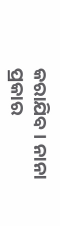କରାଯିବ । ନାନା ପ୍ରକାର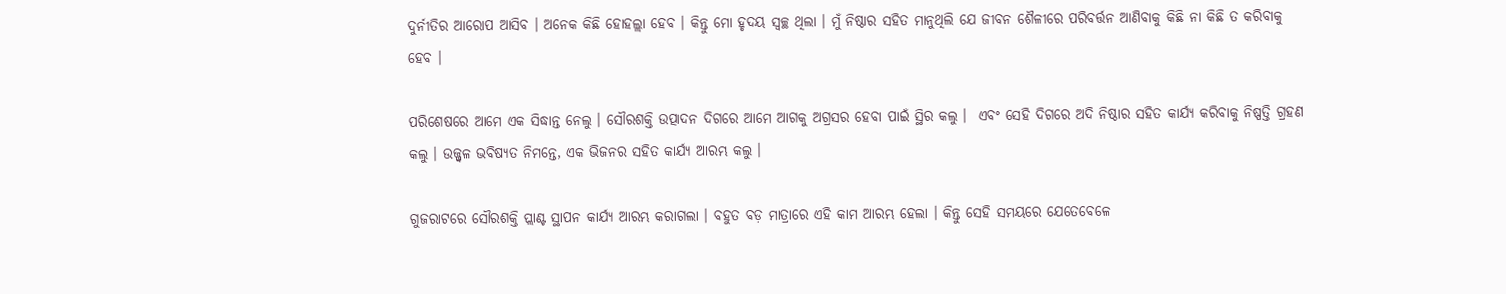ଦୁର୍ନୀତିର ଆରୋପ ଆସିବ । ଅନେକ କିଛି ହୋହଲ୍ଲା ହେବ । କିନ୍ତୁ ମୋ ହୃଦୟ ସ୍ୱଚ୍ଛ ଥିଲା । ମୁଁ ନିଷ୍ଠାର ସହିତ ମାନୁଥିଲି ଯେ ଜୀବନ ଶୈଳୀରେ ପରିବର୍ତ୍ତନ ଆଣିବାକୁ କିଛି ନା କିଛି ତ କରିବାକୁ ହେବ ।

ପରିଶେଷରେ ଆମେ ଏକ ସିଦ୍ଧାନ୍ତ ନେଲୁ । ସୌରଶକ୍ତି ଉତ୍ପାଦନ ଦିଗରେ ଆମେ ଆଗକୁ ଅଗ୍ରସର ହେବା ପାଇଁ ସ୍ଥିର କଲୁ ।  ଏବଂ ସେହି ଦିଗରେ ଅଦି ନିଷ୍ଠାର ସହିତ କାର୍ଯ୍ୟ କରିବାକୁ ନିଷ୍ପତ୍ତି ଗ୍ରହଣ କଲୁ । ଉଜ୍ଜ୍ୱଳ ଭବିଷ୍ୟତ ନିମନ୍ତେ, ଏକ ଭିଜନର ସହିତ କାର୍ଯ୍ୟ ଆରମ୍ଭ କଲୁ ।

ଗୁଜରାଟରେ ସୌରଶକ୍ତି ପ୍ଲାଣ୍ଟ ସ୍ଥାପନ କାର୍ଯ୍ୟ ଆରମ୍ଭ କରାଗଲା । ବହୁତ ବଡ଼ ମାତ୍ରାରେ ଏହି କାମ ଆରମ୍ଭ ହେଲା । କିନ୍ତୁ ସେହି ସମୟରେ ଯେତେବେଳେ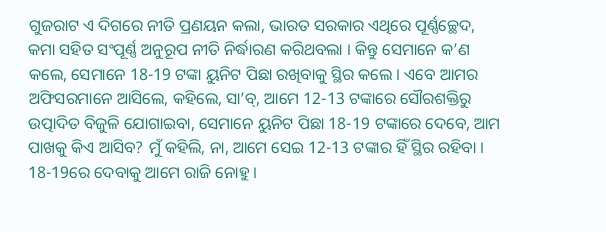ଗୁଜରାଟ ଏ ଦିଗରେ ନୀତି ପ୍ରଣୟନ କଲା, ଭାରତ ସରକାର ଏଥିରେ ପୂର୍ଣ୍ଣଚ୍ଛେଦ, କମା ସହିତ ସଂପୂର୍ଣ୍ଣ ଅନୁରୂପ ନୀତି ନିର୍ଦ୍ଧାରଣ କରିଥବଲା । କିନ୍ତୁ ସେମାନେ କ’ଣ କଲେ, ସେମାନେ 18-19 ଟଙ୍କା ୟୁନିଟ ପିଛା ରଖିବାକୁ ସ୍ଥିର କଲେ । ଏବେ ଆମର ଅଫିସରମାନେ ଆସିଲେ, କହିଲେ, ସା’ବ୍‌, ଆମେ 12-13 ଟଙ୍କାରେ ସୌରଶକ୍ତିରୁ ଉତ୍ପାଦିତ ବିଜୁଳି ଯୋଗାଇବା, ସେମାନେ ୟୁନିଟ ପିଛା 18-19 ଟଙ୍କାରେ ଦେବେ, ଆମ ପାଖକୁ କିଏ ଆସିବ? ମୁଁ କହିଲି, ନା, ଆମେ ସେଇ 12-13 ଟଙ୍କାର ହିଁ ସ୍ଥିର ରହିବା । 18-19ରେ ଦେବାକୁ ଆମେ ରାଜି ନୋହୁ ।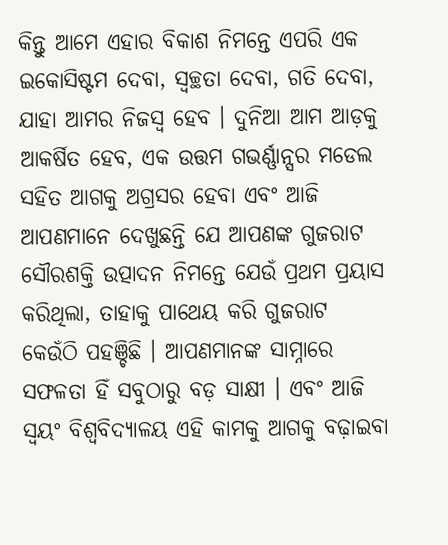କିନ୍ତୁ ଆମେ ଏହାର ବିକାଶ ନିମନ୍ତେ ଏପରି ଏକ ଇକୋସିଷ୍ଟମ ଦେବା, ସ୍ୱଚ୍ଛତା ଦେବା, ଗତି ଦେବା, ଯାହା ଆମର ନିଜସ୍ୱ ହେବ । ଦୁନିଆ ଆମ ଆଡ଼କୁ ଆକର୍ଷିତ ହେବ, ଏକ ଉତ୍ତମ ଗଭର୍ଣ୍ଣାନ୍ସର ମଡେଲ ସହିତ ଆଗକୁ ଅଗ୍ରସର ହେବା ଏବଂ ଆଜି ଆପଣମାନେ ଦେଖୁଛନ୍ତି ଯେ ଆପଣଙ୍କ ଗୁଜରାଟ ସୌରଶକ୍ତି ଉତ୍ପାଦନ ନିମନ୍ତେ ଯେଉଁ ପ୍ରଥମ ପ୍ରୟାସ କରିଥିଲା, ତାହାକୁ ପାଥେୟ କରି ଗୁଜରାଟ କେଉଁଠି ପହଞ୍ଚିଛି । ଆପଣମାନଙ୍କ ସାମ୍ନାରେ ସଫଳତା ହିଁ ସବୁଠାରୁ ବଡ଼ ସାକ୍ଷୀ । ଏବଂ ଆଜି ସ୍ୱୟଂ ବିଶ୍ୱବିଦ୍ୟାଳୟ ଏହି କାମକୁ ଆଗକୁ ବଢ଼ାଇବା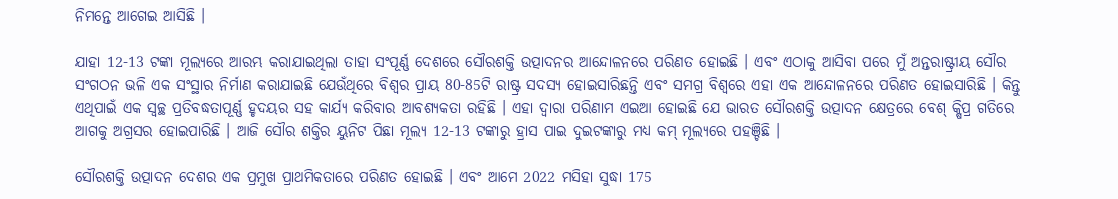ନିମନ୍ତେ ଆଗେଇ ଆସିଛି ।

ଯାହା 12-13 ଟଙ୍କା ମୂଲ୍ୟରେ ଆରମ୍ଭ କରାଯାଇଥିଲା ତାହା ସଂପୂର୍ଣ୍ଣ ଦେଶରେ ସୌରଶକ୍ତି ଉତ୍ପାଦନର ଆନ୍ଦୋଳନରେ ପରିଣତ ହୋଇଛି । ଏବଂ ଏଠାକୁ ଆସିବା ପରେ ମୁଁ ଅନ୍ତରାଷ୍ଟ୍ରୀୟ ସୌର ସଂଗଠନ ଭଳି ଏକ ସଂସ୍ଥାର ନିର୍ମାଣ କରାଯାଇଛି ଯେଉଁଥିରେ ବିଶ୍ୱର ପ୍ରାୟ 80-85ଟି ରାଷ୍ଟ୍ର ସଦସ୍ୟ ହୋଇସାରିଛନ୍ତି ଏବଂ ସମଗ୍ର ବିଶ୍ୱରେ ଏହା ଏକ ଆନ୍ଦୋଳନରେ ପରିଣତ ହୋଇସାରିଛି । କିନ୍ତୁ ଏଥିପାଇଁ ଏକ ସ୍ୱଚ୍ଛ ପ୍ରତିବଦ୍ଧତାପୂର୍ଣ୍ଣ ହୃଦୟର ସହ କାର୍ଯ୍ୟ କରିବାର ଆବଶ୍ୟକତା ରହିଛି । ଏହା ଦ୍ୱାରା ପରିଣାମ ଏଇଆ ହୋଇଛି ଯେ ଭାରତ ସୌରଶକ୍ତି ଉତ୍ପାଦନ କ୍ଷେତ୍ରରେ ବେଶ୍‌ କ୍ଷିପ୍ର ଗତିରେ ଆଗକୁ ଅଗ୍ରସର ହୋଇପାରିଛି । ଆଜି ସୌର ଶକ୍ତିର ୟୁନିଟ ପିଛା ମୂଲ୍ୟ 12-13 ଟଙ୍କାରୁ ହ୍ରାସ ପାଇ ଦୁଇଟଙ୍କାରୁ ମଧ୍ୟ କମ୍‌ ମୂଲ୍ୟରେ ପହଞ୍ଚିଛି ।

ସୌରଶକ୍ତି ଉତ୍ପାଦନ ଦେଶର ଏକ ପ୍ରମୁଖ ପ୍ରାଥମିକତାରେ ପରିଣତ ହୋଇଛି । ଏବଂ ଆମେ 2022 ମସିହା ସୁଦ୍ଧା 175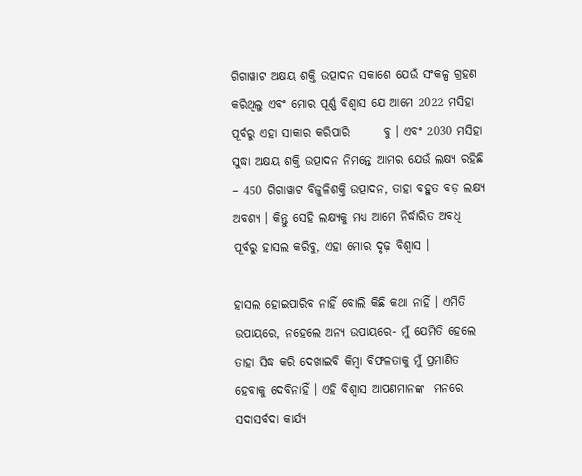ଗିଗାୱାଟ ଅକ୍ଷୟ ଶକ୍ତି ଉତ୍ପାଦନ ସକାଶେ ଯେଉଁ ସଂକଳ୍ପ ଗ୍ରହଣ କରିଥିଲୁ ଏବଂ ମୋର ପୂର୍ଣ୍ଣ ବିଶ୍ୱାସ ଯେ ଆମେ 2022 ମସିହା ପୂର୍ବରୁ ଏହା ସାକାର କରିପାରି       ବୁ । ଏବଂ 2030 ମସିହା ସୁଦ୍ଧା ଅକ୍ଷୟ ଶକ୍ତି ଉତ୍ପାଦନ ନିମନ୍ତେ ଆମର ଯେଉଁ ଲକ୍ଷ୍ୟ ରହିଛି – 450 ଗିଗାୱାଟ ବିଜୁଳିଶକ୍ତି ଉତ୍ପାଦନ, ତାହା ବହୁତ ବଡ଼ ଲକ୍ଷ୍ୟ ଅବଶ୍ୟ । କିନ୍ତୁ ସେହି ଲକ୍ଷ୍ୟକୁ ମଧ୍ୟ ଆମେ ନିର୍ଦ୍ଧାରିତ ଅବଧି ପୂର୍ବରୁ ହାସଲ କରିବୁ, ଏହା ମୋର ଦୃଢ଼ ବିଶ୍ୱାସ ।

ହାସଲ ହୋଇପାରିବ ନାହିଁ ବୋଲି କିଛି କଥା ନାହିଁ । ଏମିତି ଉପାୟରେ, ନହେଲେ ଅନ୍ୟ ଉପାୟରେ- ମୁଁ ଯେମିତି ହେଲେ ତାହା ସିଦ୍ଧ କରି ଦେଖାଇବି କିମ୍ବା ବିଫଳତାକୁ ମୁଁ ପ୍ରମାଣିତ ହେବାକୁ ଦେବିନାହିଁ । ଏହି ବିଶ୍ୱାସ ଆପଣମାନଙ୍କ  ମନରେ ସଦାସର୍ବଦା କାର୍ଯ୍ୟ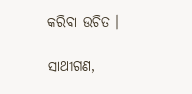କରିବା ଉଚିତ ।

ସାଥୀଗଣ,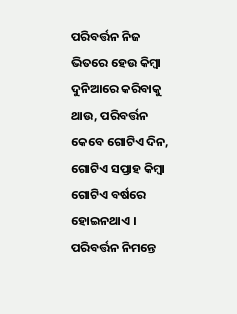ପରିବର୍ତ୍ତନ ନିଜ ଭିତରେ ହେଉ କିମ୍ବା ଦୁନିଆରେ କରିବାକୁ ଥାଉ, ପରିବର୍ତ୍ତନ କେବେ ଗୋଟିଏ ଦିନ, ଗୋଟିଏ ସପ୍ତାହ କିମ୍ବା ଗୋଟିଏ ବର୍ଷରେ ହୋଇନଥାଏ । ପରିବର୍ତ୍ତନ ନିମନ୍ତେ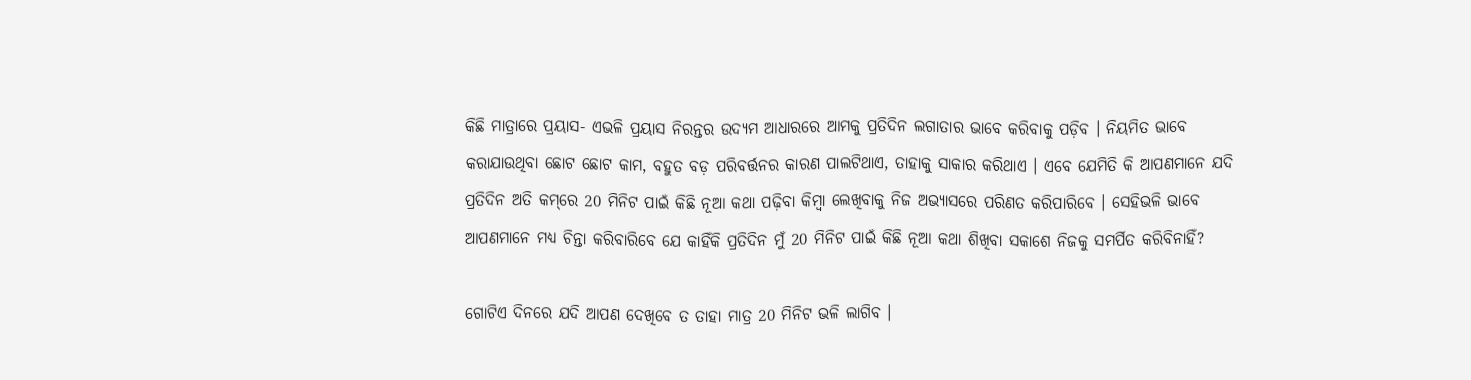କିଛି ମାତ୍ରାରେ ପ୍ରୟାସ- ଏଭଳି ପ୍ରୟାସ ନିରନ୍ତର ଉଦ୍ୟମ ଆଧାରରେ ଆମକୁ ପ୍ରତିଦିନ ଲଗାତାର ଭାବେ କରିବାକୁ ପଡ଼ିବ । ନିୟମିତ ଭାବେ କରାଯାଉଥିବା ଛୋଟ ଛୋଟ କାମ, ବହୁତ ବଡ଼ ପରିବର୍ତ୍ତନର କାରଣ ପାଲଟିଥାଏ, ତାହାକୁ ସାକାର କରିଥାଏ । ଏବେ ଯେମିତି କି ଆପଣମାନେ ଯଦି ପ୍ରତିଦିନ ଅତି କମ୍‌ରେ 20 ମିନିଟ ପାଇଁ କିଛି ନୂଆ କଥା ପଢ଼ିବା କିମ୍ବା ଲେଖିବାକୁ ନିଜ ଅଭ୍ୟାସରେ ପରିଣତ କରିପାରିବେ । ସେହିଭଳି ଭାବେ ଆପଣମାନେ ମଧ୍ୟ ଚିନ୍ତା କରିବାରିବେ ଯେ କାହିଁକି ପ୍ରତିଦିନ ମୁଁ 20 ମିନିଟ ପାଇଁ କିଛି ନୂଆ କଥା ଶିଖିବା ସକାଶେ ନିଜକୁ ସମର୍ପିତ କରିବିନାହିଁ?

ଗୋଟିଏ ଦିନରେ ଯଦି ଆପଣ ଦେଖିବେ ତ ତାହା ମାତ୍ର 20 ମିନିଟ ଭଳି ଲାଗିବ ।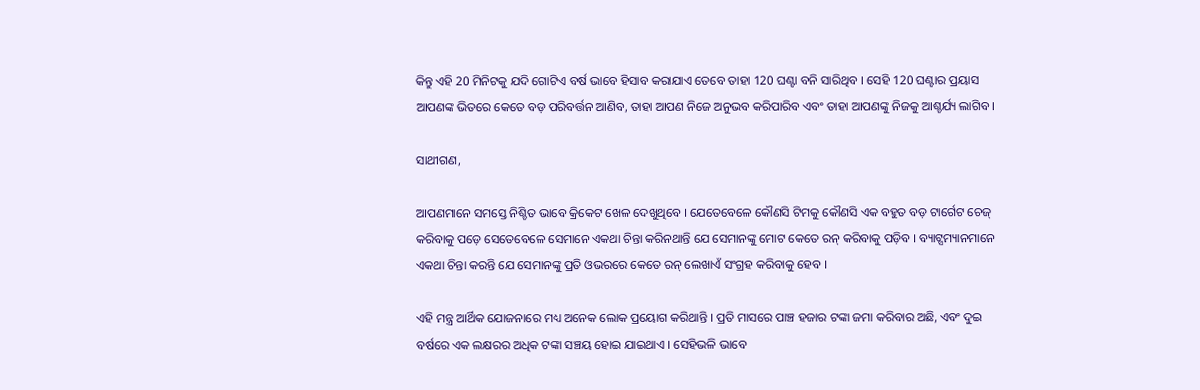କିନ୍ତୁ ଏହି 20 ମିନିଟକୁ ଯଦି ଗୋଟିଏ ବର୍ଷ ଭାବେ ହିସାବ କରାଯାଏ ତେବେ ତାହା 120 ଘଣ୍ଟା ବନି ସାରିଥିବ । ସେହି 120 ଘଣ୍ଟାର ପ୍ରୟାସ ଆପଣଙ୍କ ଭିତରେ କେତେ ବଡ଼ ପରିବର୍ତ୍ତନ ଆଣିବ, ତାହା ଆପଣ ନିଜେ ଅନୁଭବ କରିପାରିବ ଏବଂ ତାହା ଆପଣଙ୍କୁ ନିଜକୁ ଆଶ୍ଚର୍ଯ୍ୟ ଲାଗିବ ।

ସାଥୀଗଣ,

ଆପଣମାନେ ସମସ୍ତେ ନିଶ୍ଚିତ ଭାବେ କ୍ରିକେଟ ଖେଳ ଦେଖୁଥିବେ । ଯେତେବେଳେ କୌଣସି ଟିମକୁ କୌଣସି ଏକ ବହୁତ ବଡ଼ ଟାର୍ଗେଟ ଚେଜ୍‌ କରିବାକୁ ପଡ଼େ ସେତେବେଳେ ସେମାନେ ଏକଥା ଚିନ୍ତା କରିନଥାନ୍ତି ଯେ ସେମାନଙ୍କୁ ମୋଟ କେତେ ରନ୍‌ କରିବାକୁ ପଡ଼ିବ । ବ୍ୟାଟ୍ସମ୍ୟାନମାନେ ଏକଥା ଚିନ୍ତା କରନ୍ତି ଯେ ସେମାନଙ୍କୁ ପ୍ରତି ଓଭରରେ କେତେ ରନ୍‌ ଲେଖାଏଁ ସଂଗ୍ରହ କରିବାକୁ ହେବ ।

ଏହି ମନ୍ତ୍ର ଆର୍ଥିକ ଯୋଜନାରେ ମଧ୍ୟ ଅନେକ ଲୋକ ପ୍ରୟୋଗ କରିଥାନ୍ତି । ପ୍ରତି ମାସରେ ପାଞ୍ଚ ହଜାର ଟଙ୍କା ଜମା କରିବାର ଅଛି, ଏବଂ ଦୁଇ ବର୍ଷରେ ଏକ ଲକ୍ଷରର ଅଧିକ ଟଙ୍କା ସଞ୍ଚୟ ହୋଇ ଯାଇଥାଏ । ସେହିଭଳି ଭାବେ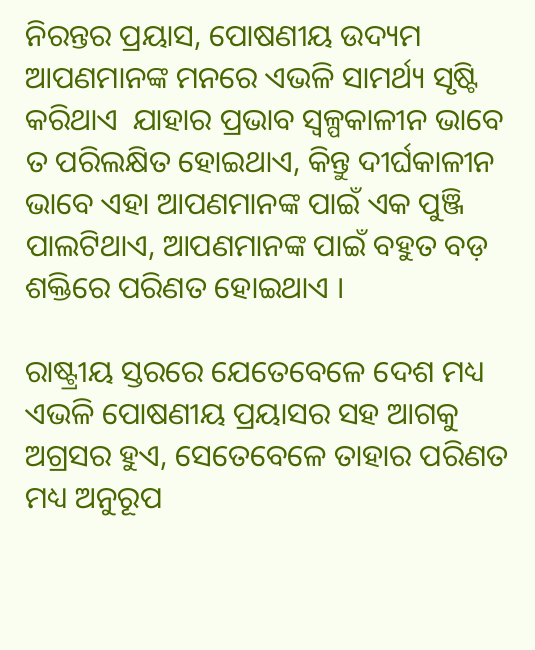ନିରନ୍ତର ପ୍ରୟାସ, ପୋଷଣୀୟ ଉଦ୍ୟମ ଆପଣମାନଙ୍କ ମନରେ ଏଭଳି ସାମର୍ଥ୍ୟ ସୃଷ୍ଟି କରିଥାଏ  ଯାହାର ପ୍ରଭାବ ସ୍ୱଳ୍ପକାଳୀନ ଭାବେ ତ ପରିଲକ୍ଷିତ ହୋଇଥାଏ, କିନ୍ତୁ ଦୀର୍ଘକାଳୀନ ଭାବେ ଏହା ଆପଣମାନଙ୍କ ପାଇଁ ଏକ ପୁଞ୍ଜି ପାଲଟିଥାଏ, ଆପଣମାନଙ୍କ ପାଇଁ ବହୁତ ବଡ଼ ଶକ୍ତିରେ ପରିଣତ ହୋଇଥାଏ ।

ରାଷ୍ଟ୍ରୀୟ ସ୍ତରରେ ଯେତେବେଳେ ଦେଶ ମଧ୍ୟ ଏଭଳି ପୋଷଣୀୟ ପ୍ରୟାସର ସହ ଆଗକୁ ଅଗ୍ରସର ହୁଏ, ସେତେବେଳେ ତାହାର ପରିଣତ ମଧ୍ୟ ଅନୁରୂପ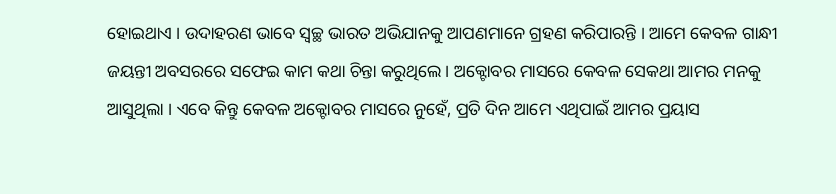ହୋଇଥାଏ । ଉଦାହରଣ ଭାବେ ସ୍ୱଚ୍ଛ ଭାରତ ଅଭିଯାନକୁ ଆପଣମାନେ ଗ୍ରହଣ କରିପାରନ୍ତି । ଆମେ କେବଳ ଗାନ୍ଧୀ ଜୟନ୍ତୀ ଅବସରରେ ସଫେଇ କାମ କଥା ଚିନ୍ତା କରୁଥିଲେ । ଅକ୍ଟୋବର ମାସରେ କେବଳ ସେକଥା ଆମର ମନକୁ ଆସୁଥିଲା । ଏବେ କିନ୍ତୁ କେବଳ ଅକ୍ଟୋବର ମାସରେ ନୁହେଁ, ପ୍ରତି ଦିନ ଆମେ ଏଥିପାଇଁ ଆମର ପ୍ରୟାସ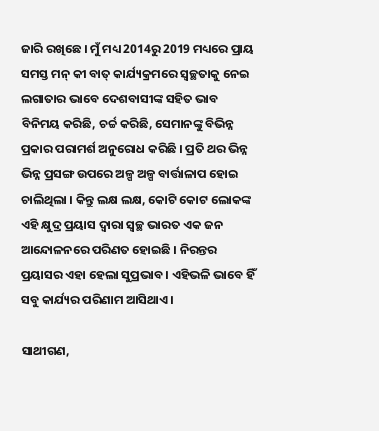ଜାରି ରଖିଛେ । ମୁଁ ମଧ୍ୟ 2014ରୁ 2019 ମଧ୍ୟରେ ପ୍ରାୟ ସମସ୍ତ ମନ୍‌ କୀ ବାତ୍‌ କାର୍ଯ୍ୟକ୍ରମରେ ସ୍ୱଚ୍ଛତାକୁ ନେଇ ଲଗାତାର ଭାବେ ଦେଶବାସୀଙ୍କ ସହିତ ଭାବ ବିନିମୟ କରିଛି, ଚର୍ଚ୍ଚ କରିଛି, ସେମାନଙ୍କୁ ବିଭିନ୍ନ ପ୍ରକାର ପରାମର୍ଶ ଅନୁରୋଧ କରିଛି । ପ୍ରତି ଥର ଭିନ୍ନ ଭିନ୍ନ ପ୍ରସଙ୍ଗ ଉପରେ ଅଳ୍ପ ଅଳ୍ପ ବାର୍ତ୍ତାଳାପ ହୋଇ ଚାଲିଥିଲା । କିନ୍ତୁ ଲକ୍ଷ ଲକ୍ଷ, କୋଟି କୋଟ ଲୋକଙ୍କ ଏହି କ୍ଷୁଦ୍ର ପ୍ରୟାସ ଦ୍ୱାରା ସ୍ୱଚ୍ଛ ଭାରତ ଏକ ଜନ ଆନ୍ଦୋଳନରେ ପରିଣତ ହୋଇଛି । ନିରନ୍ତର ପ୍ରୟାସର ଏହା ହେଲା ସୁପ୍ରଭାବ । ଏହିଭଳି ଭାବେ ହିଁ ସବୁ କାର୍ଯ୍ୟର ପରିଣାମ ଆସିଥାଏ ।

ସାଥୀଗଣ,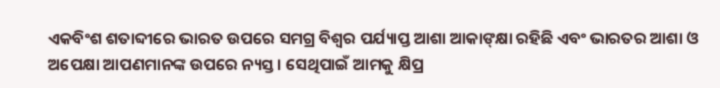ଏକବିଂଶ ଶତାବ୍ଦୀରେ ଭାରତ ଉପରେ ସମଗ୍ର ବିଶ୍ୱର ପର୍ଯ୍ୟାପ୍ତ ଆଶା ଆକାଙ୍‌କ୍ଷା ରହିଛି ଏବଂ ଭାରତର ଆଶା ଓ ଅପେକ୍ଷା ଆପଣମାନଙ୍କ ଉପରେ ନ୍ୟସ୍ତ । ସେଥିପାଇଁ ଆମକୁ କ୍ଷିପ୍ର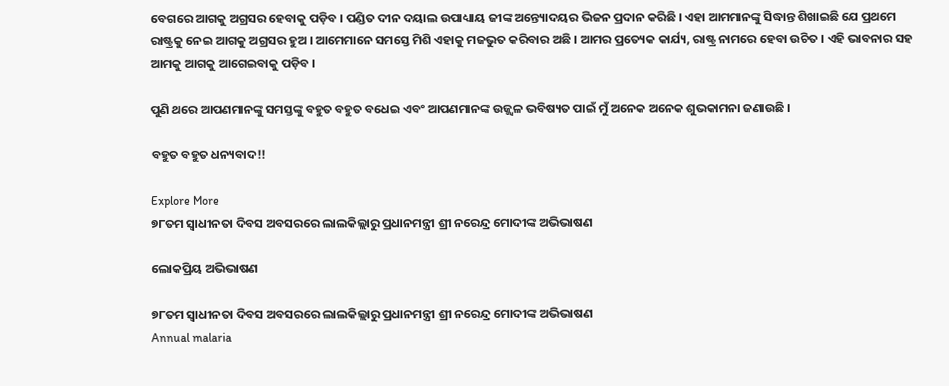ବେଗରେ ଆଗକୁ ଅଗ୍ରସର ହେବାକୁ ପଡ଼ିବ । ପଣ୍ଡିତ ଦୀନ ଦୟାଲ ଉପାଧ୍ୟାୟ ଜୀଙ୍କ ଅନ୍ତ୍ୟୋଦୟର ଭିଜନ ପ୍ରଦାନ କରିଛି । ଏହା ଆମମାନଙ୍କୁ ସିଦ୍ଧାନ୍ତ ଶିଖାଇଛି ଯେ ପ୍ରଥମେ ରାଷ୍ଟ୍ରକୁ ନେଇ ଆଗକୁ ଅଗ୍ରସର ହୁଅ । ଆମେମାନେ ସମସ୍ତେ ମିଶି ଏହାକୁ ମଜଭୁତ କରିବାର ଅଛି । ଆମର ପ୍ରତ୍ୟେକ କାର୍ଯ୍ୟ, ରାଷ୍ଟ୍ର ନାମରେ ହେବା ଉଚିତ । ଏହି ଭାବନାର ସହ ଆମକୁ ଆଗକୁ ଆଗେଇବାକୁ ପଡ଼ିବ ।

ପୁଣି ଥରେ ଆପଣମାନଙ୍କୁ ସମସ୍ତଙ୍କୁ ବହୁତ ବହୁତ ବଧେଇ ଏବଂ ଆପଣମାନଙ୍କ ଉଜ୍ଜ୍ୱଳ ଭବିଷ୍ୟତ ପାଇଁ ମୁଁ ଅନେକ ଅନେକ ଶୁଭକାମନା ଜଣାଉଛି ।

ବହୁତ ବହୁତ ଧନ୍ୟବାଦ!!

Explore More
୭୮ତମ ସ୍ୱାଧୀନତା ଦିବସ ଅବସରରେ ଲାଲକିଲ୍ଲାରୁ ପ୍ରଧାନମନ୍ତ୍ରୀ ଶ୍ରୀ ନରେନ୍ଦ୍ର ମୋଦୀଙ୍କ ଅଭିଭାଷଣ

ଲୋକପ୍ରିୟ ଅଭିଭାଷଣ

୭୮ତମ ସ୍ୱାଧୀନତା ଦିବସ ଅବସରରେ ଲାଲକିଲ୍ଲାରୁ ପ୍ରଧାନମନ୍ତ୍ରୀ ଶ୍ରୀ ନରେନ୍ଦ୍ର ମୋଦୀଙ୍କ ଅଭିଭାଷଣ
Annual malaria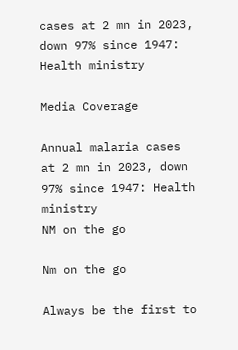cases at 2 mn in 2023, down 97% since 1947: Health ministry

Media Coverage

Annual malaria cases at 2 mn in 2023, down 97% since 1947: Health ministry
NM on the go

Nm on the go

Always be the first to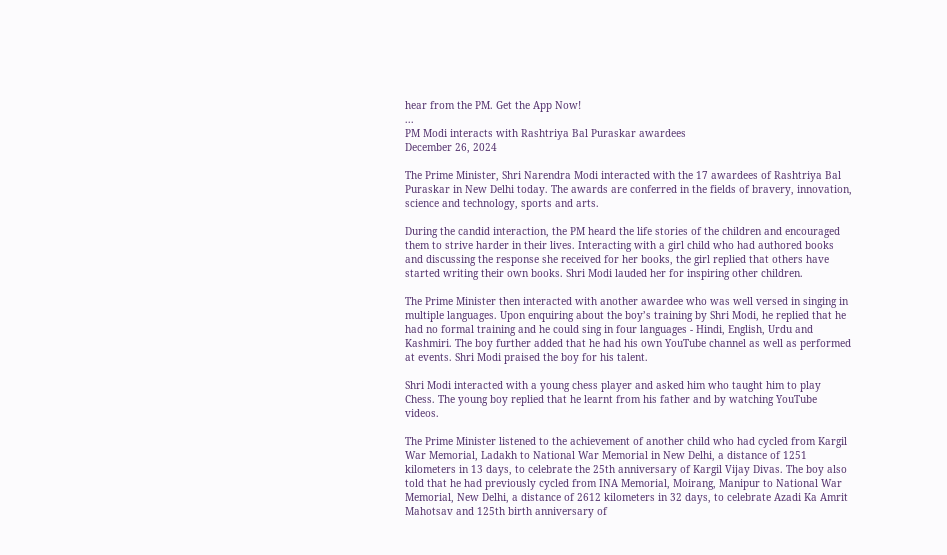hear from the PM. Get the App Now!
...
PM Modi interacts with Rashtriya Bal Puraskar awardees
December 26, 2024

The Prime Minister, Shri Narendra Modi interacted with the 17 awardees of Rashtriya Bal Puraskar in New Delhi today. The awards are conferred in the fields of bravery, innovation, science and technology, sports and arts.

During the candid interaction, the PM heard the life stories of the children and encouraged them to strive harder in their lives. Interacting with a girl child who had authored books and discussing the response she received for her books, the girl replied that others have started writing their own books. Shri Modi lauded her for inspiring other children.

The Prime Minister then interacted with another awardee who was well versed in singing in multiple languages. Upon enquiring about the boy’s training by Shri Modi, he replied that he had no formal training and he could sing in four languages - Hindi, English, Urdu and Kashmiri. The boy further added that he had his own YouTube channel as well as performed at events. Shri Modi praised the boy for his talent.

Shri Modi interacted with a young chess player and asked him who taught him to play Chess. The young boy replied that he learnt from his father and by watching YouTube videos.

The Prime Minister listened to the achievement of another child who had cycled from Kargil War Memorial, Ladakh to National War Memorial in New Delhi, a distance of 1251 kilometers in 13 days, to celebrate the 25th anniversary of Kargil Vijay Divas. The boy also told that he had previously cycled from INA Memorial, Moirang, Manipur to National War Memorial, New Delhi, a distance of 2612 kilometers in 32 days, to celebrate Azadi Ka Amrit Mahotsav and 125th birth anniversary of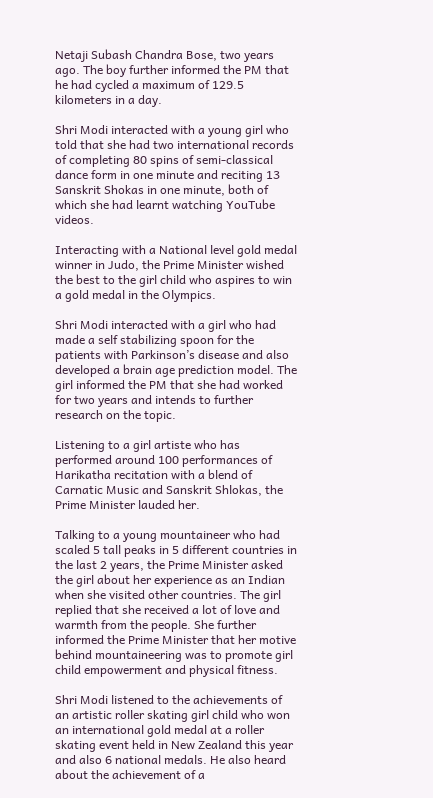Netaji Subash Chandra Bose, two years ago. The boy further informed the PM that he had cycled a maximum of 129.5 kilometers in a day.

Shri Modi interacted with a young girl who told that she had two international records of completing 80 spins of semi-classical dance form in one minute and reciting 13 Sanskrit Shokas in one minute, both of which she had learnt watching YouTube videos.

Interacting with a National level gold medal winner in Judo, the Prime Minister wished the best to the girl child who aspires to win a gold medal in the Olympics.

Shri Modi interacted with a girl who had made a self stabilizing spoon for the patients with Parkinson’s disease and also developed a brain age prediction model. The girl informed the PM that she had worked for two years and intends to further research on the topic.

Listening to a girl artiste who has performed around 100 performances of Harikatha recitation with a blend of Carnatic Music and Sanskrit Shlokas, the Prime Minister lauded her.

Talking to a young mountaineer who had scaled 5 tall peaks in 5 different countries in the last 2 years, the Prime Minister asked the girl about her experience as an Indian when she visited other countries. The girl replied that she received a lot of love and warmth from the people. She further informed the Prime Minister that her motive behind mountaineering was to promote girl child empowerment and physical fitness.

Shri Modi listened to the achievements of an artistic roller skating girl child who won an international gold medal at a roller skating event held in New Zealand this year and also 6 national medals. He also heard about the achievement of a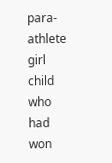para-athlete girl child who had won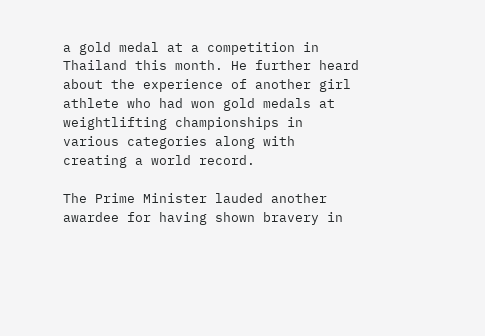a gold medal at a competition in Thailand this month. He further heard about the experience of another girl athlete who had won gold medals at weightlifting championships in various categories along with creating a world record.

The Prime Minister lauded another awardee for having shown bravery in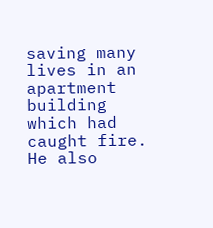saving many lives in an apartment building which had caught fire. He also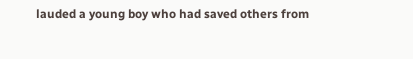lauded a young boy who had saved others from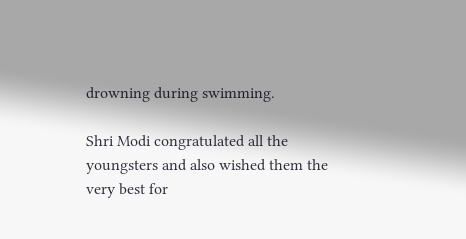drowning during swimming.

Shri Modi congratulated all the youngsters and also wished them the very best for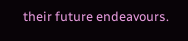their future endeavours.